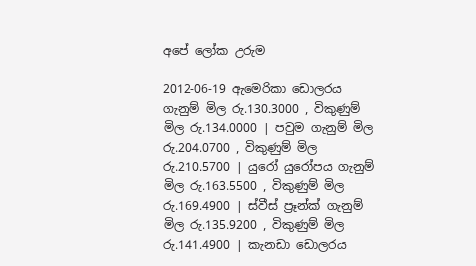අපේ ලෝක උරුම

2012-06-19 ඇමෙරිකා ඩොලරය ගැනුම් මිල රු.130.3000 , විකුණුම් මිල රු.134.0000 | පවුම ගැනුම් මිල රු.204.0700 , විකුණුම් මිල රු.210.5700 | යුරෝ යුරෝපය ගැනුම් මිල රු.163.5500 , විකුණුම් මිල රු.169.4900 | ස්වීස් ප්‍රෑන්ක් ගැනුම් මිල රු.135.9200 , විකුණුම් මිල රු.141.4900 | කැනඩා ඩොලරය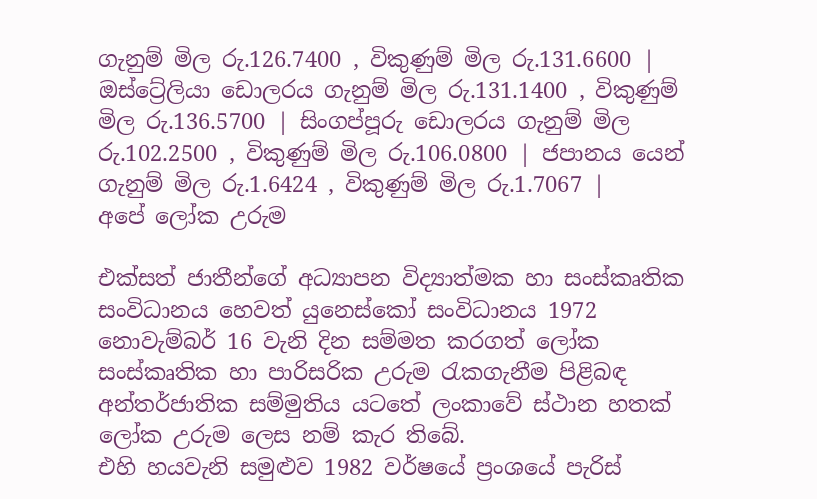ගැනුම් මිල රු.126.7400 , විකුණුම් මිල රු.131.6600 | ඔස්ට්‍රේලියා ඩොලරය ගැනුම් මිල රු.131.1400 , විකුණුම් මිල රු.136.5700 | සිංගප්පූරු ඩොලරය ගැනුම් මිල රු.102.2500 , විකුණුම් මිල රු.106.0800 | ජපානය යෙන් ගැනුම් මිල රු.1.6424 , විකුණුම් මිල රු.1.7067 |
අපේ ලෝක උරුම

එක්සත් ජාතීන්ගේ අධ්‍යාපන විද්‍යාත්මක හා සංස්කෘතික සංවිධානය හෙවත් යුනෙස්කෝ සංවිධානය 1972 නොවැම්බර් 16 වැනි දින සම්මත කරගත් ලෝක සංස්කෘතික හා පාරිසරික උරුම රැකගැනීම පිළිබඳ අන්තර්ජාතික සම්මුතිය යටතේ ලංකාවේ ස්ථාන හතක් ලෝක උරුම ලෙස නම් කැර තිබේ.
එහි හයවැනි සමුළුව 1982 වර්ෂයේ ප්‍රංශයේ පැරිස්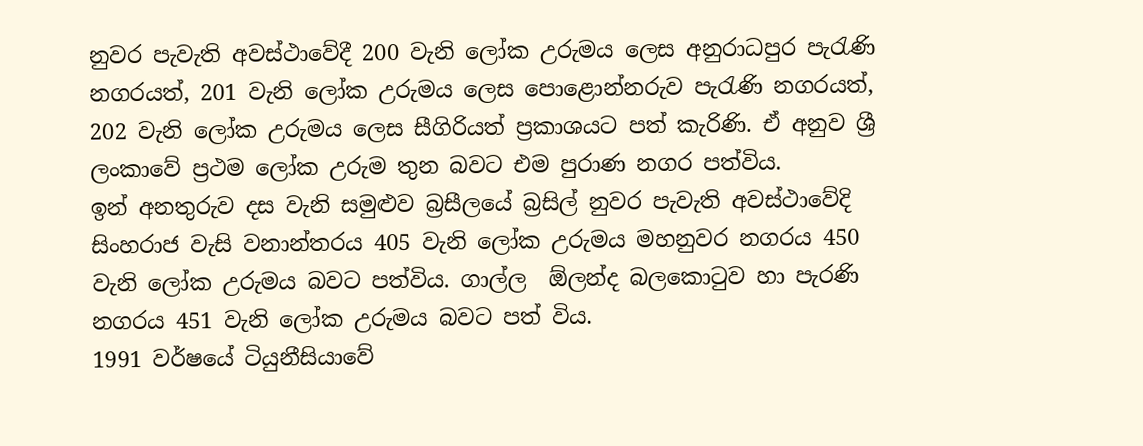නුවර පැවැති අවස්ථාවේදී 200 වැනි ලෝක උරුමය ලෙස අනුරාධපුර පැරැණි නගරයත්, 201 වැනි ලෝක උරුමය ලෙස පොළොන්නරුව පැරැණි නගරයත්, 202 වැනි ලෝක උරුමය ලෙස සීගිරියත් ප්‍රකාශයට පත් කැරිණි. ඒ අනුව ශ්‍රී ලංකාවේ ප්‍රථම ලෝක උරුම තුන බවට එම පුරාණ නගර පත්විය.
ඉන් අනතුරුව දස වැනි සමුළුව බ්‍රසීලයේ බ්‍රසිල් නුවර පැවැති අවස්ථාවේදි සිංහරාජ වැසි වනාන්තරය 405 වැනි ලෝක උරුමය මහනුවර නගරය 450 වැනි ලෝක උරුමය බවට පත්විය. ගාල්ල  ඕලන්ද බලකොටුව හා පැරණි නගරය 451 වැනි ලෝක උරුමය බවට පත් විය.
1991 වර්ෂයේ ටියුනීසියාවේ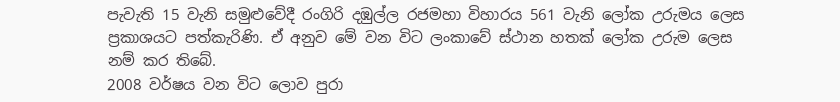පැවැති 15 වැනි සමුළුවේදී රංගිරි දඹුල්ල රජමහා විහාරය 561 වැනි ලෝක උරුමය ලෙස ප්‍රකාශයට පත්කැරිණි. ඒ අනුව මේ වන විට ලංකාවේ ස්ථාන හතක් ලෝක උරුම ලෙස නම් කර තිබේ.
2008 වර්ෂය වන විට ලොව පුරා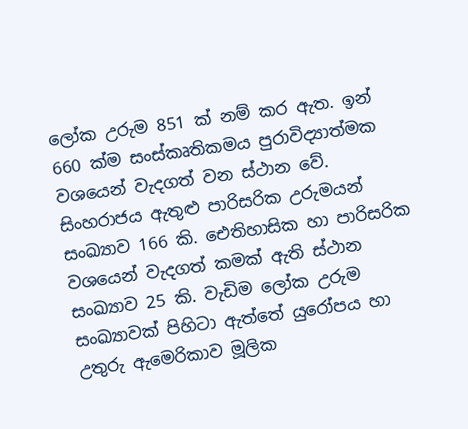ලෝක උරුම 851 ක් නම් කර ඇත. ඉන් 660 ක්ම සංස්කෘතිකමය පුරාවිද්‍යාත්මක වශයෙන් වැදගත් වන ස්ථාන වේ. සිංහරාජය ඇතුළු පාරිසරික උරුමයන් සංඛ්‍යාව 166 කි. ඓතිහාසික හා පාරිසරික වශයෙන් වැදගත් කමක් ඇති ස්ථාන සංඛ්‍යාව 25 කි. වැඩිම ලෝක උරුම සංඛ්‍යාවක් පිහිටා ඇත්තේ යුරෝපය හා උතුරු ඇමෙරිකාව මූලික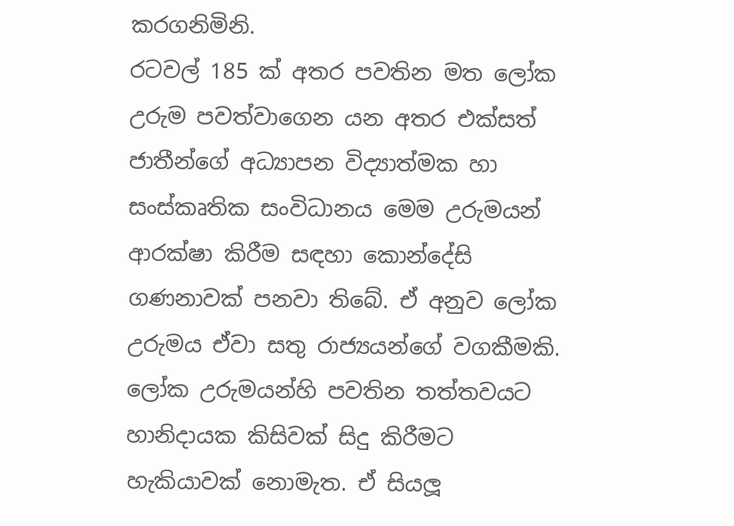කරගනිමිනි.
රටවල් 185 ක් අතර පවතින මත ලෝක උරුම පවත්වාගෙන යන අතර එක්සත් ජාතීන්ගේ අධ්‍යාපන විද්‍යාත්මක හා සංස්කෘතික සංවිධානය මෙම උරුමයන් ආරක්ෂා කිරීම සඳහා කොන්දේසි ගණනාවක් පනවා තිබේ. ඒ අනුව ලෝක උරුමය ඒවා සතු රාජ්‍යයන්ගේ වගකීමකි.
ලෝක උරුමයන්හි පවතින තත්තවයට හානිදායක කිසිවක් සිදු කිරීමට හැකියාවක් නොමැත. ඒ සියලූ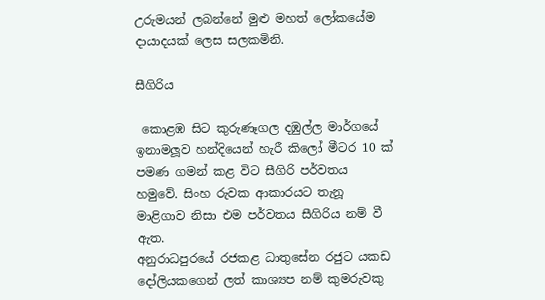උරුමයන් ලබන්නේ මුළු මහත් ලෝකයේම දායාදයක් ලෙස සලකමිනි.

සීගිරිය

 කොළඹ සිට කුරුණෑගල දඹුල්ල මාර්ගයේ ඉනාමලූව හන්දියෙන් හැරී කිලෝ මීටර 10 ක් පමණ ගමන් කළ විට සීගිරි පර්වතය හමුවේ. සිංහ රුවක ආකාරයට තැනූ මාළිගාව නිසා එම පර්වතය සීගිරිය නම් වී ඇත.
අනුරාධපුරයේ රජකළ ධාතුසේන රජුට යකඩ දෝලියකගෙන් ලත් කාශ්‍යප නම් කුමරුවකු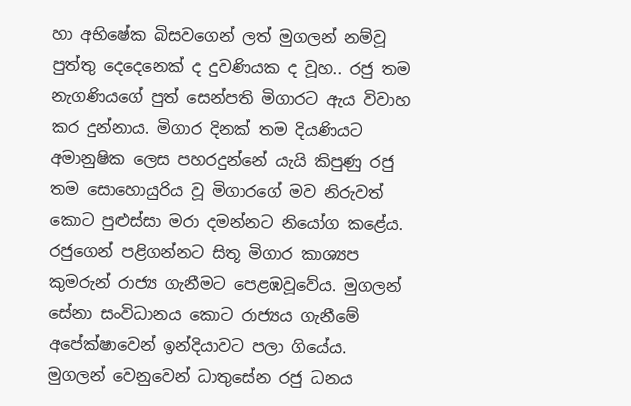හා අභිෂේක බිසවගෙන් ලත් මුගලන් නම්වූ පුත්තු දෙදෙනෙක් ද දුවණියක ද වූහ.. රජු තම නැගණියගේ පුත් සෙන්පති මිගාරට ඇය විවාහ කර දුන්නාය. මිගාර දිනක් තම දියණියට අමානුෂික ලෙස පහරදුන්නේ යැයි කිපුණු රජු තම සොහොයුරිය වූ මිගාරගේ මව නිරුවත් කොට පුළුස්සා මරා දමන්නට නියෝග කළේය. රජුගෙන් පළිගන්නට සිතූ මිගාර කාශ්‍යප කුමරුන් රාජ්‍ය ගැනීමට පෙළඹවූවේය. මුගලන් සේනා සංවිධානය කොට රාජ්‍යය ගැනීමේ අපේක්ෂාවෙන් ඉන්දියාවට පලා ගියේය.
මුගලන් වෙනුවෙන් ධාතුසේන රජු ධනය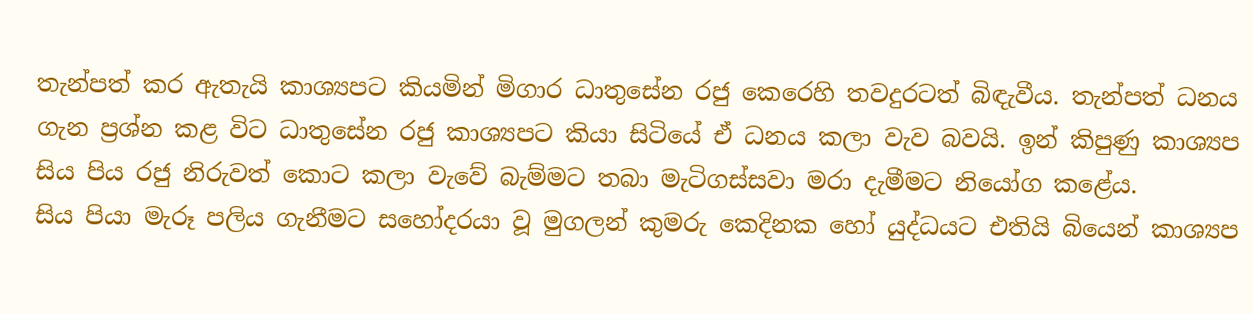තැන්පත් කර ඇතැයි කාශ්‍යපට කියමින් මිගාර ධාතුසේන රජු කෙරෙහි තවදුරටත් බිඳැවීය. තැන්පත් ධනය ගැන ප්‍රශ්න කළ විට ධාතුසේන රජු කාශ්‍යපට කියා සිටියේ ඒ ධනය කලා වැව බවයි. ඉන් කිපුණු කාශ්‍යප සිය පිය රජු නිරුවත් කොට කලා වැවේ බැම්මට තබා මැටිගස්සවා මරා දැමීමට නියෝග කළේය.
සිය පියා මැරූ පලිය ගැනීමට සහෝදරයා වූ මුගලන් කුමරු කෙදිනක හෝ යුද්ධයට එතියි බියෙන් කාශ්‍යප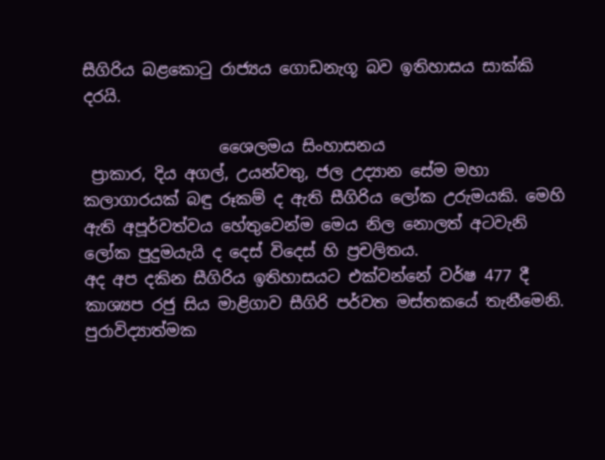සීගිරිය බළකොටු රාජ්‍යය ගොඩනැගූ බව ඉතිහාසය සාක්කි දරයි.

                 ශෛලමය සිංහාසනය
 ප්‍රාකාර, දිය අගල්, උයන්වතු, ජල උද්‍යාන සේම මහා කලාගාරයක් බඳු රූකම් ද ඇති සීගිරිය ලෝක උරුමයකි. මෙහි ඇති අපූර්වත්වය හේතුවෙන්ම මෙය නිල නොලත් අටවැනි ලෝක පුදුමයැයි ද දෙස් විදෙස් හි ප්‍රචලිතය.
අද අප දකින සීගිරිය ඉතිහාසයට එක්වන්නේ වර්ෂ 477 දී කාශ්‍යප රජු සිය මාළිගාව සීගිරි පර්වත මස්තකයේ තැනීමෙනි. පුරාවිද්‍යාත්මක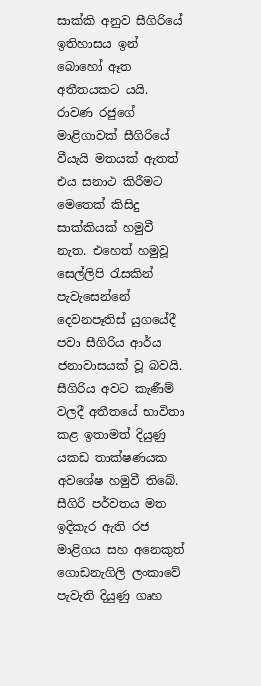සාක්කි අනුව සීගිරියේ ඉතිහාසය ඉන් බොහෝ ඈත අතීතයකට යයි. රාවණ රජුගේ මාළිගාවක් සීගිරියේ වීයැයි මතයක් ඇතත් එය සනාථ කිරීමට මෙතෙක් කිසිදු සාක්කියක් හමුවී නැත. එහෙත් හමුවූ සෙල්ලිපි රැසකින් පැවැසෙන්නේ දෙවනපෑතිස් යුගයේදී පවා සීගිරිය ආර්ය ජනාවාසයක් වූ බවයි. සීගිරිය අවට කැණීම් වලදී අතීතයේ භාවිතා කළ ඉතාමත් දියුණු යකඩ තාක්ෂණයක අවශේෂ හමුවී තිබේ.
සීගිරි පර්වතය මත ඉදිකැර ඇති රජ මාළිගය සහ අනෙකුත් ගොඩනැගිලි ලංකාවේ පැවැති දියුණු ගෘහ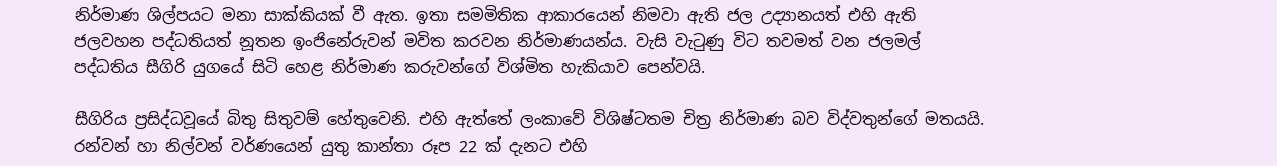නිර්මාණ ශිල්පයට මනා සාක්කියක් වී ඇත. ඉතා සමමිතික ආකාරයෙන් නිමවා ඇති ජල උද්‍යානයත් එහි ඇති ජලවහන පද්ධතියත් නූතන ඉංජිනේරුවන් මවිත කරවන නිර්මාණයන්ය. වැසි වැටුණු විට තවමත් වන ජලමල් පද්ධතිය සීගිරි යුගයේ සිටි හෙළ නිර්මාණ කරුවන්ගේ විශ්මිත හැකියාව පෙන්වයි.

සීගිරිය ප්‍රසිද්ධවූයේ බිතු සිතුවම් හේතුවෙනි. එහි ඇත්තේ ලංකාවේ විශිෂ්ටතම චිත්‍ර නිර්මාණ බව විද්වතුන්ගේ මතයයි. රන්වන් හා නිල්වන් වර්ණයෙන් යුතු කාන්තා රූප 22 ක් දැනට එහි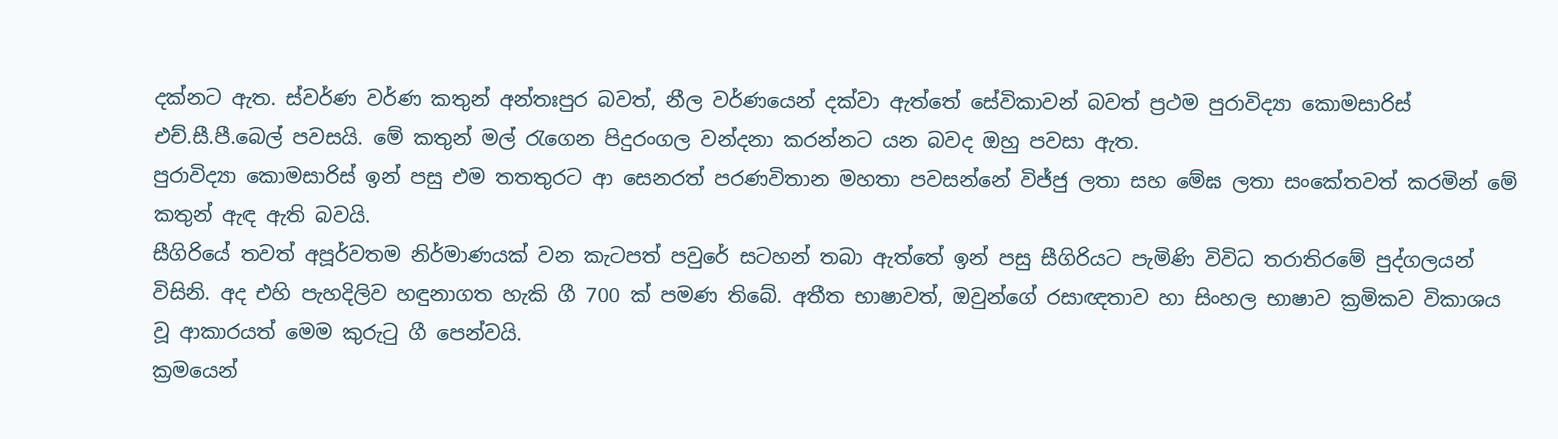දක්නට ඇත. ස්වර්ණ වර්ණ කතුන් අන්තඃපුර බවත්, නීල වර්ණයෙන් දක්වා ඇත්තේ සේවිකාවන් බවත් ප්‍රථම පුරාවිද්‍යා කොමසාරිස් එච්.සී.පී.බෙල් පවසයි. මේ කතුන් මල් රැගෙන පිදුරංගල වන්දනා කරන්නට යන බවද ඔහු පවසා ඇත.
පුරාවිද්‍යා කොමසාරිස් ඉන් පසු එම තතතුර‍ට ආ සෙනරත් පරණවිතාන මහතා පවසන්නේ විජ්ජු ලතා සහ මේඝ ලතා සංකේතවත් කරමින් මේ කතුන් ඇඳ ඇති බවයි.
සීගිරියේ තවත් අපූර්වතම නිර්මාණයක් වන කැටපත් පවුරේ සටහන් තබා ඇත්තේ ඉන් පසු සීගිරියට පැමිණි විවිධ තරාතිරමේ පුද්ගලයන් විසිනි. අද එහි පැහදිලිව හඳුනාගත හැකි ගී 700 ක් පමණ තිබේ. අතීත භාෂාවත්, ඔවුන්ගේ රසාඥතාව හා සිංහල භාෂාව ක්‍රමිකව විකාශය වූ ආකාරයත් මෙම කුරුටු ගී පෙන්වයි.
ක්‍රමයෙන්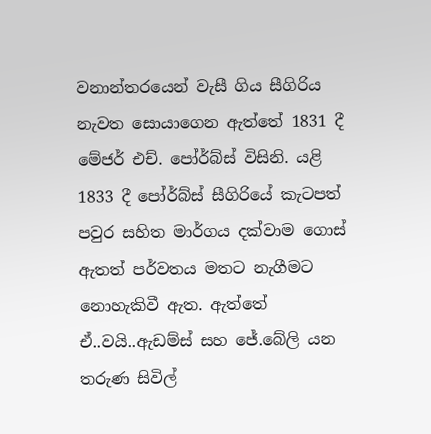වනාන්තරයෙන් වැසී ගිය සීගිරිය නැවත සොයාගෙන ඇත්තේ 1831 දී මේජර් එච්. පෝර්බ්ස් විසිනි. යළි 1833 දී පෝර්බ්ස් සීගිරියේ කැටපත් පවුර සහිත මාර්ගය දක්වාම ගොස් ඇතත් පර්වතය මතට නැගීමට නොහැකිවී ඇත. ඇත්තේ ඒ..වයි..ඇඩම්ස් සහ ජේ.බේලි යන තරුණ සිවිල්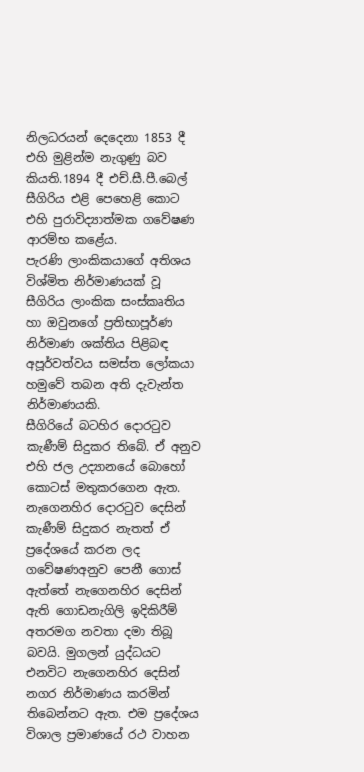නිලධරයන් දෙදෙනා 1853 දී එහි මුළින්ම නැගුණු බව කියති.1894 දී එච්.සී.පී.බෙල් සීගිරිය එළි පෙහෙළි කොට එහි පුරාවිද්‍යාත්මක ගවේෂණ ආරම්භ කළේය.
පැරණි ලාංකිකයාගේ අතිශය විශ්මිත නිර්මාණයක් වූ සීගිරිය ලාංකික සංස්කෘතිය හා ඔවුනගේ ප්‍රතිභාපූර්ණ නිර්මාණ ශක්තිය පිළිබඳ අපූර්වත්වය සමස්ත ලෝකයා හමුවේ තබන අති දැවැන්ත නිර්මාණයකි.
සීගිරියේ බටහිර දොරටුව කැණීම් සිදුකර තිබේ. ඒ අනුව එහි ජල උද්‍යානයේ බොහෝ කොටස් මතුකරගෙන ඇත. නැගෙනහිර දොරටුව දෙසින් කැණීම් සිදුකර නැතත් ඒ ප්‍රදේශයේ කරන ලද ගවේෂණඅනුව පෙනී ගොස් ඇත්තේ නැගෙනහිර දෙසින් ඇති ගොඩනැගිලි ඉදිකිරීම් අතරමග නවතා දමා තිබූ බවයි. මුගලන් යුද්ධයට එනවිට නැගෙනහිර දෙසින් නගර නිර්මාණය කරමින් තිබෙන්නට ඇත. එම ප්‍රදේශය විශාල ප්‍රමාණයේ රථ වාහන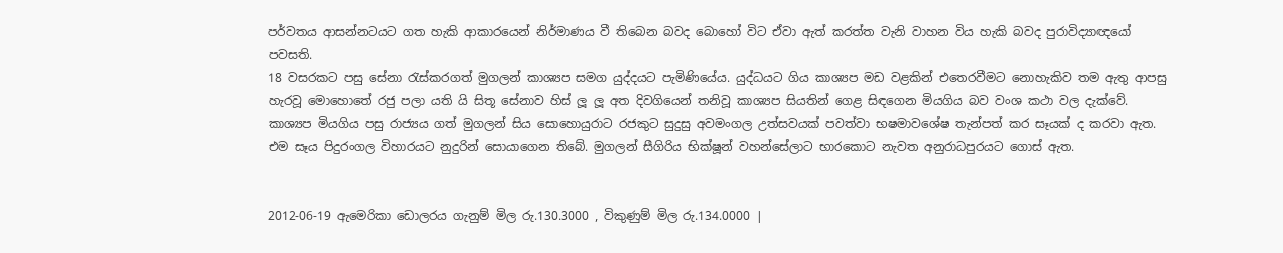පර්වතය ආසන්නටයට ගත හැකි ආකාරයෙන් නිර්මාණය වී තිබෙන බවද බොහෝ විට ඒවා ඇත් කරත්ත වැනි වාහන විය හැකි බවද පුරාවිද්‍යාඥයෝ පවසති.
18 වසරකට පසු සේනා රැස්කරගත් මුගලන් කාශ්‍යප සමග යුද්දයට පැමිණියේය. යුද්ධයට ගිය කාශ්‍යප මඩ වළකින් එතෙරවීමට නොහැකිව තම ඇතු ආපසු හැරවූ මොහොතේ රජු පලා යති යි සිතූ සේනාව හිස් ලූ ලූ අත දිවගියෙන් තනිවූ කාශ්‍යප සියතින් ගෙළ සිඳගෙන මියගිය බව වංශ කථා වල දැක්වේ. කාශ්‍යප මියගිය පසු රාජ්‍යය ගත් මුගලන් සිය සොහොයුරාට රජකුට සුදුසු අවමංගල උත්සවයක් පවත්වා භෂමාවශේෂ තැන්පත් කර සෑයක් ද කරවා ඇත. එම සෑය පිදුරංගල විහාරයට නුදුරින් සොයාගෙන තිබේ. මුගලන් සීගිරිය භික්ෂූන් වහන්සේලාට භාරකොට නැවත අනුරාධපුරයට ගොස් ඇත.


2012-06-19 ඇමෙරිකා ඩොලරය ගැනුම් මිල රු.130.3000 , විකුණුම් මිල රු.134.0000 |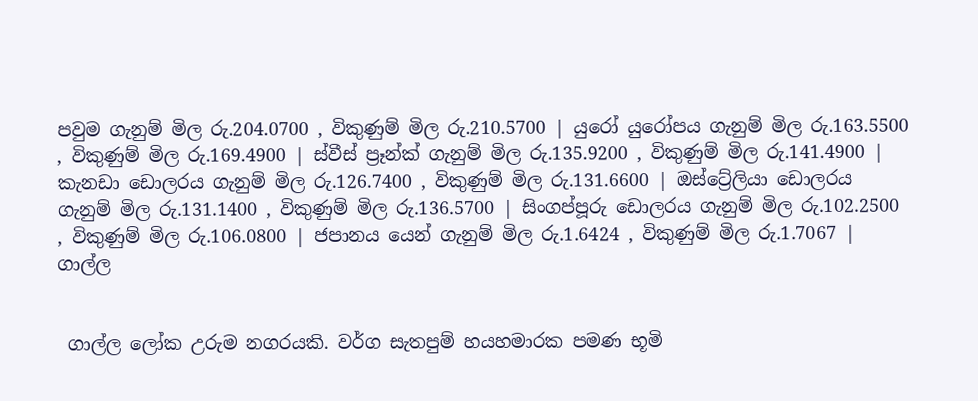පවුම ගැනුම් මිල රු.204.0700 , විකුණුම් මිල රු.210.5700 | යුරෝ යුරෝපය ගැනුම් මිල රු.163.5500 , විකුණුම් මිල රු.169.4900 | ස්වීස් ප්‍රෑන්ක් ගැනුම් මිල රු.135.9200 , විකුණුම් මිල රු.141.4900 | කැනඩා ඩොලරය ගැනුම් මිල රු.126.7400 , විකුණුම් මිල රු.131.6600 | ඔස්ට්‍රේලියා ඩොලරය ගැනුම් මිල රු.131.1400 , විකුණුම් මිල රු.136.5700 | සිංගප්පූරු ඩොලරය ගැනුම් මිල රු.102.2500 , විකුණුම් මිල රු.106.0800 | ජපානය යෙන් ගැනුම් මිල රු.1.6424 , විකුණුම් මිල රු.1.7067 |
ගාල්ල


 ගාල්ල ලෝක උරුම නගරයකි. වර්ග සැතපුම් හයහමාරක පමණ භූමි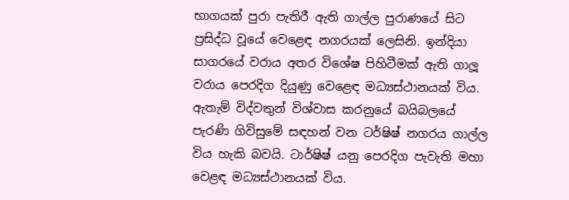භාගයක් පුරා පැතිරී ඇති ගාල්ල පුරාණයේ සිට ප්‍රසිද්ධ වූයේ වෙළෙඳ නගරයක් ලෙසිනි. ඉන්දියා සාගරයේ වරාය අතර විශේෂ පිහිටීමක් ඇති ගාලූ වරාය පෙරදිග දියුණු වෙළෙඳ මධ්‍යස්ථානයක් විය. ඇතැම් විද්වතුන් විශ්වාස කරනුයේ බයිබලයේ පැරණි ගිවිසුමේ සඳහන් වන ටර්ෂිෂ් නගරය ගාල්ල විය හැකි බවයි. ටාර්ෂිෂ් යනු පෙරදිග පැවැති මහා වෙළඳ මධ්‍යස්ථානයක් විය.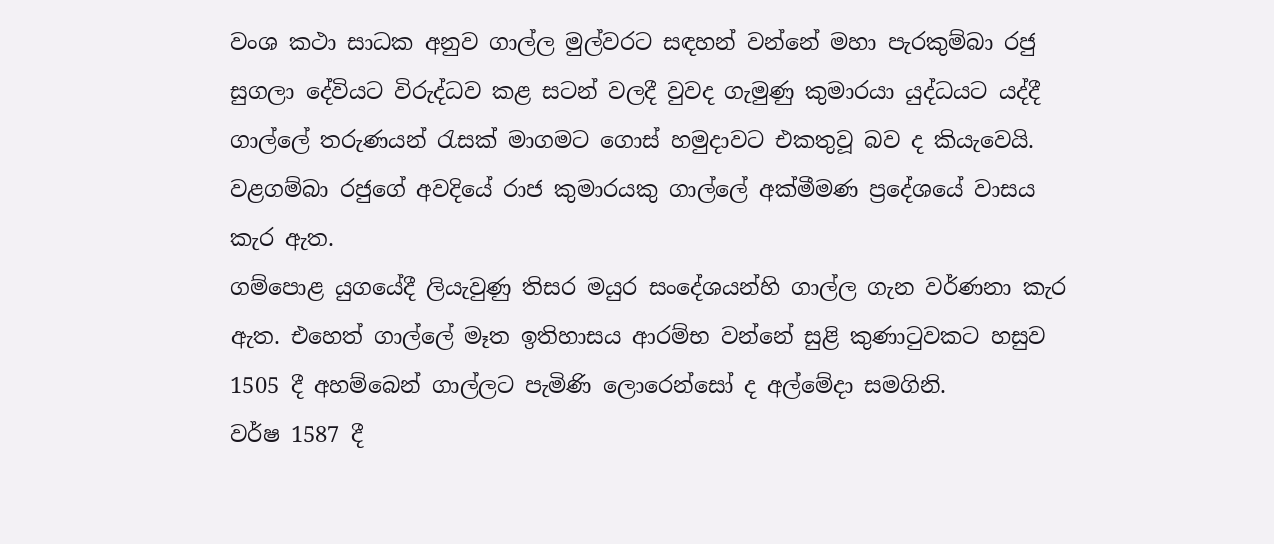වංශ කථා සාධක අනුව ගාල්ල මුල්වරට සඳහන් වන්නේ මහා පැරකුම්බා රජු සුගලා දේවියට විරුද්ධව කළ සටන් වලදී වුවද ගැමුණු කුමාරයා යුද්ධයට යද්දී ගාල්ලේ තරුණයන් රැසක් මාගමට ගොස් හමුදාවට එකතුවූ බව ද කියැවෙයි. වළගම්බා රජුගේ අවදියේ රාජ කුමාරයකු ගාල්ලේ අක්මීමණ ප්‍රදේශයේ වාසය කැර ඇත.
ගම්පොළ යුගයේදී ලියැවුණු තිසර මයුර සංදේශයන්හි ගාල්ල ගැන වර්ණනා කැර ඇත. එහෙත් ගාල්ලේ මෑත ඉතිහාසය ආරම්භ වන්නේ සුළි කුණාටුවකට හසුව 1505 දී අහම්බෙන් ගාල්ලට පැමිණි ලොරෙන්සෝ ද අල්මේදා සමගිනි.
වර්ෂ 1587 දී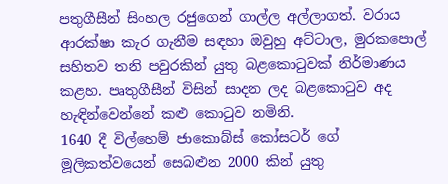පතුගීසීන් සිංහල රජුගෙන් ගාල්ල අල්ලාගත්. වරාය ආරක්ෂා කැර ගැනීම සඳහා ඔවුහු අට්ටාල, මුරකපොල් සහිතව තනි පවුරකින් යුතු බළකොටුවක් නිර්මාණය කළහ. පෘතුගීසීන් විසින් සාදන ලද බළකොටුව අද හැඳින්වෙන්නේ කළු කොටුව නමිනි.
1640 දී විල්හෙම් ජාකොබ්ස් කෝසටර් ගේ මූලිකත්වයෙන් සෙබළුන 2000 කින් යුතු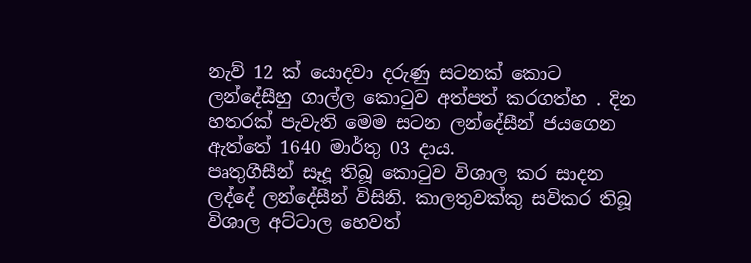නැව් 12 ක් යොදවා දරුණු සටනක් කොට ලන්දේසීහු ගාල්ල කොටුව අත්පත් කරගත්හ . දින හතරක් පැවැති මෙම සටන ලන්දේසීන් ජයගෙන ඇත්තේ 1640 මාර්තු 03 දාය.
පෘතුගීසීන් සෑදූ තිබූ කොටුව විශාල කර සාදන ලද්දේ ලන්දේසීන් විසිනි. කාලතුවක්කු සවිකර තිබූ විශාල අට්ටාල හෙවත්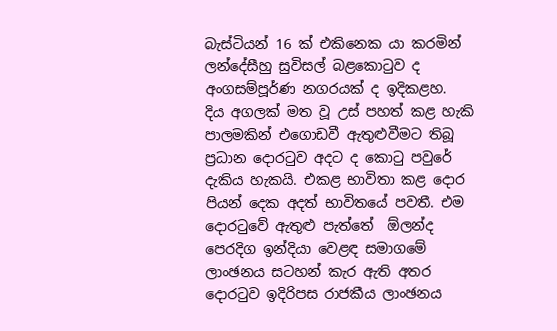බැස්ටියන් 16 ක් එකිනෙක යා කරමින් ලන්දේසීහු සුවිසල් බළකොටුව ද අංගසම්පූර්ණ නගරයක් ද ඉදිකළහ.
දිය අගලක් මත වූ උස් පහත් කළ හැකි පාලමකින් එගොඩවී ඇතුළුවීමට තිබූ ප්‍රධාන දොරටුව අදට ද කොටු පවුරේ දැකිය හැකයි. එකළ භාවිතා කළ දොර පියන් දෙක අදත් භාවිතයේ පවතී. එම දොරටුවේ ඇතුළු පැත්තේ  ඕලන්ද පෙරදිග ඉන්දියා වෙළඳ සමාගමේ ලාංඡනය සටහන් කැර ඇති අතර දොරටුව ඉදිරිපස රාජකීය ලාංඡනය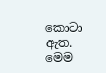කොටා ඇත.
මෙම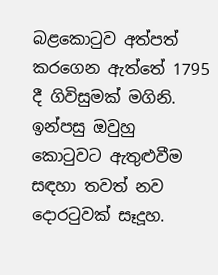බළකොටුව අත්පත් කරගෙන ඇත්තේ 1795 දී ගිවිසුමක් මගිනි. ඉන්පසු ඔවුහු කොටුවට ඇතුළුවීම සඳහා තවත් නව දොරටුවක් සෑදූහ.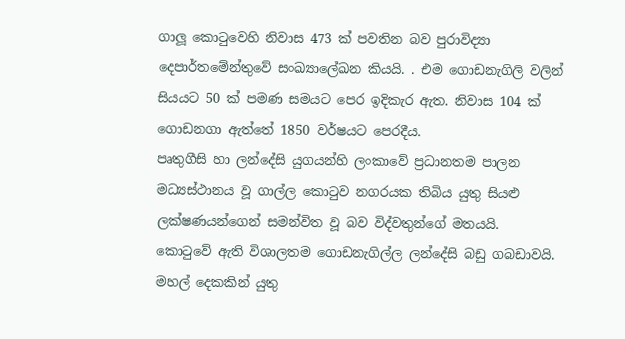ගාලූ කොටුවෙහි නිවාස 473 ක් පවතින බව පුරාවිද්‍යා දෙපාර්තමේන්තුවේ සංඛ්‍යාලේඛන කියයි. . එම ගොඩනැගිලි වලින් සියයට 50 ක් පමණ සමයට පෙර ඉදිකැර ඇත. නිවාස 104 ක් ගොඩනගා ඇත්තේ 1850 වර්ෂයට පෙරදීය.
පෘතුගීසි හා ලන්දේසි යුගයන්හි ලංකාවේ ප්‍රධානතම පාලන මධ්‍යස්ථානය වූ ගාල්ල කොටුව නගරයක තිබිය යුතු සියළු ලක්ෂණයන්ගෙන් සමන්විත වූ බව විද්වතුන්ගේ මතයයි.
කොටුවේ ඇති විශාලතම ගොඩනැගිල්ල ලන්දේසි බඩු ගබඩාවයි. මහල් දෙකකින් යුතු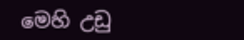මෙහි උඩු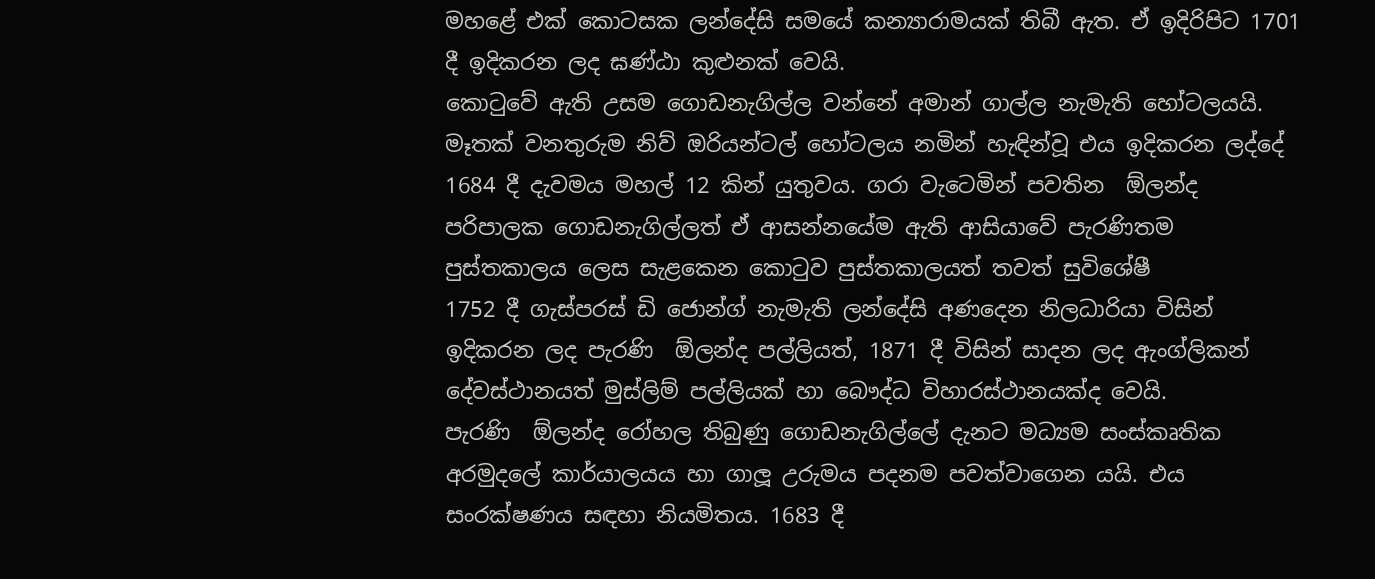මහළේ එක් කොටසක ලන්දේසි සමයේ කන්‍යාරාමයක් තිබී ඇත. ඒ ඉදිරිපිට 1701 දී ඉදිකරන ලද ඝණ්ඨා කුළුනක් වෙයි.
කොටුවේ ඇති උසම ගොඩනැගිල්ල වන්නේ අමාන් ගාල්ල නැමැති හෝටලයයි. මෑතක් වනතුරුම නිව් ඔරියන්ටල් හෝටලය නමින් හැඳින්වූ එය ඉදිකරන ලද්දේ 1684 දී දැවමය මහල් 12 කින් යුතුවය. ගරා වැටෙමින් පවතින  ඕලන්ද පරිපාලක ගොඩනැගිල්ලත් ඒ ආසන්නයේම ඇති ආසියාවේ පැරණිතම පුස්තකාලය ලෙස සැළකෙන කොටුව පුස්තකාලයත් තවත් සුවිශේෂී
1752 දී ගැස්පරස් ඩි ජොන්ග් නැමැති ලන්දේසි අණදෙන නිලධාරියා විසින් ඉදිකරන ලද පැරණි  ඕලන්ද පල්ලියත්, 1871 දී විසින් සාදන ලද ඇංග්ලිකන් දේවස්ථානයත් මුස්ලිම් පල්ලියක් හා බෞද්ධ විහාරස්ථානයක්ද වෙයි.
පැරණි  ඕලන්ද රෝහල තිබුණු ගොඩනැගිල්ලේ දැනට මධ්‍යම සංස්කෘතික අරමුදලේ කාර්යාලයය හා ගාලූ උරුමය පදනම පවත්වාගෙන යයි. එය සංරක්ෂණය සඳහා නියමිතය. 1683 දී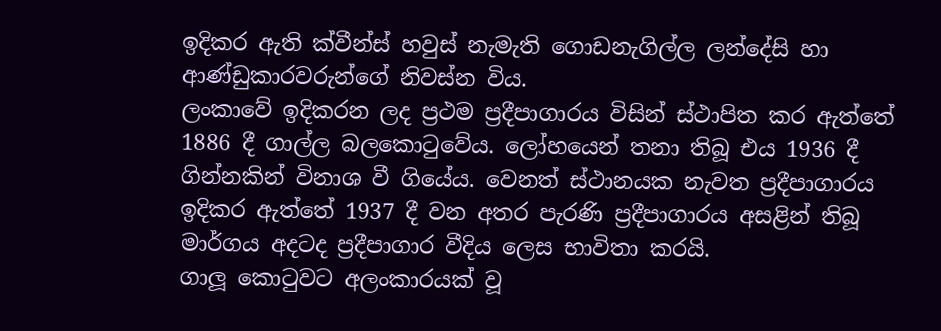ඉදිකර ඇති ක්වීන්ස් හවුස් නැමැති ගොඩනැගිල්ල ලන්දේසි හා ආණ්ඩුකාරවරුන්ගේ නිවස්න විය.
ලංකාවේ ඉදිකරන ලද ප්‍රථම ප්‍රදීපාගාරය විසින් ස්ථාපිත කර ඇත්තේ 1886 දී ගාල්ල බලකොටුවේය. ලෝහයෙන් තනා තිබූ එය 1936 දී ගින්නකින් විනාශ වී ගියේය. වෙනත් ස්ථානයක නැවත ප්‍රදීපාගාරය ඉදිකර ඇත්තේ 1937 දී වන අතර පැරණි ප්‍රදීපාගාරය අසළින් තිබූ මාර්ගය අදටද ප්‍රදීපාගාර වීදිය ලෙස භාවිතා කරයි.
ගාලූ කොටුවට අලංකාරයක් වූ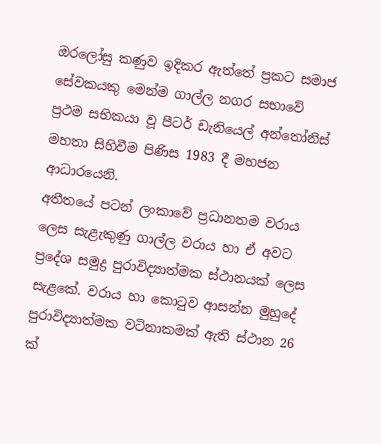ඔරලෝසු කණුව ඉදිකර ඇත්තේ ප්‍රකට සමාජ සේවකයකු මෙන්ම ගාල්ල නගර සභාවේ ප්‍රථම සභිකයා වූ පීටර් ඩැනියෙල් අන්තෝනිස් මහතා සිහිවීම පිණිස 1983 දී මහජන ආධාරයෙනි.
අතීතයේ පටන් ලංකාවේ ප්‍රධානතම වරාය ලෙස සැළැකුණු ගාල්ල වරාය හා ඒ අවට ප්‍රදේශ සමුද්‍ර පුරාවිද්‍යාත්මක ස්ථානයක් ලෙස සැළකේ. වරාය හා කොටුව ආසන්න මුහුදේ පුරාවිද්‍යාත්මක වටිනාකමක් ඇති ස්ථාන 26 ක්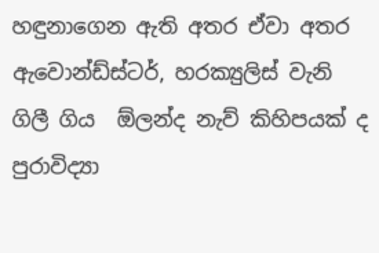හඳුනාගෙන ඇති අතර ඒවා අතර ඇවොන්ඩ්ස්ටර්, හරක්‍යුලිස් වැනි ගිලී ගිය  ඕලන්ද නැව් කිහිපයක් ද පුරාවිද්‍යා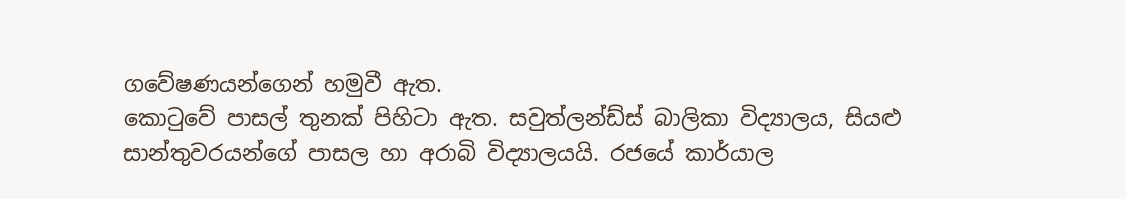ගවේෂණයන්ගෙන් හමුවී ඇත.
කොටුවේ පාසල් තුනක් පිහිටා ඇත. සවුත්ලන්ඩ්ස් බාලිකා විද්‍යාලය, සියළු සාන්තුවරයන්ගේ පාසල හා අරාබි විද්‍යාලයයි. රජයේ කාර්යාල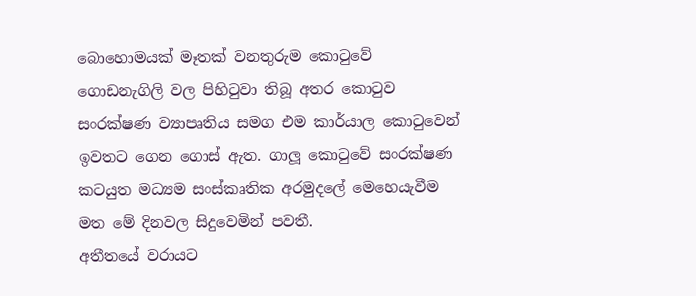බොහොමයක් මෑතක් වනතුරුම කොටුවේ ගොඩනැගිලි වල පිහිටුවා තිබූ අතර කොටුව සංරක්ෂණ ව්‍යාපෘතිය සමග එම කාර්යාල කොටුවෙන් ඉවතට ගෙන ගොස් ඇත. ගාලූ කොටුවේ සංරක්ෂණ කටයුත මධ්‍යම සංස්කෘතික අරමුදලේ මෙහෙයැවීම මත මේ දිනවල සිදුවෙමින් පවතී.
අතීතයේ වරායට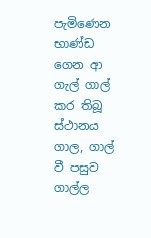පැමිණෙන භාණ්ඩ ගෙන ආ ගැල් ගාල් කර තිබූ ස්ථානය ගාල, ගාල් වී පසුව ගාල්ල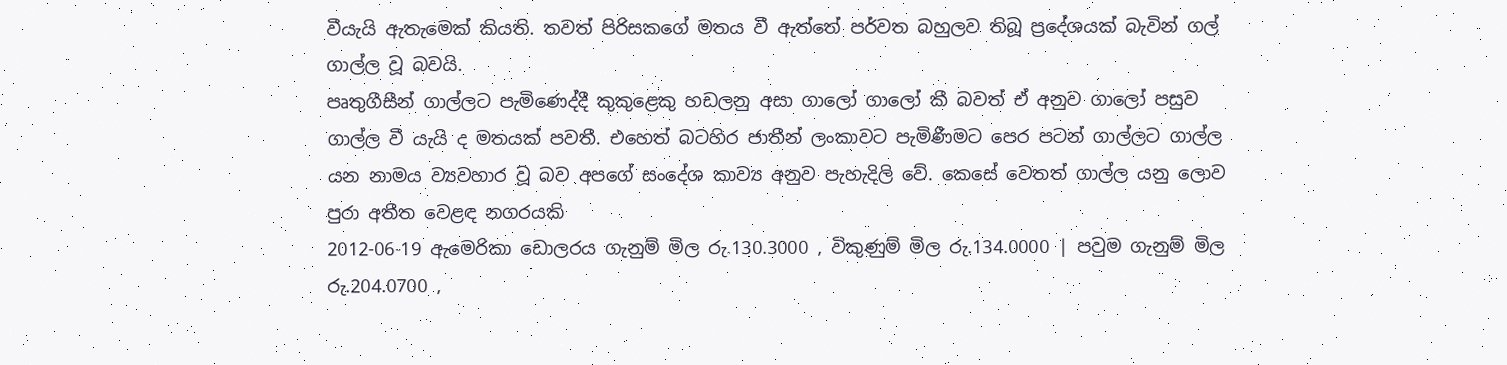වීයැයි ඇතැමෙක් කියති. තවත් පිරිසකගේ මතය වී ඇත්තේ පර්වත බහුලව තිබූ ප්‍රදේශයක් බැවින් ගල් ගාල්ල වූ බවයි.
පෘතුගීසීන් ගාල්ලට පැමිණෙද්දී කුකුළෙකු හඩලනු අසා ගාලෝ ගාලෝ කී බවත් ඒ අනුව ගාලෝ පසුව ගාල්ල වී යැයි ද මතයක් පවතී. එහෙත් බටහිර ජාතීන් ලංකාවට පැමිණීමට පෙර පටන් ගාල්ලට ගාල්ල යන නාමය ව්‍යවහාර වූ බව අපගේ සංදේශ කාව්‍ය අනුව පැහැදිලි වේ. කෙසේ වෙතත් ගාල්ල යනු ලොව පුරා අතීත වෙළඳ නගරයකි
2012-06-19 ඇමෙරිකා ඩොලරය ගැනුම් මිල රු.130.3000 , විකුණුම් මිල රු.134.0000 | පවුම ගැනුම් මිල රු.204.0700 ,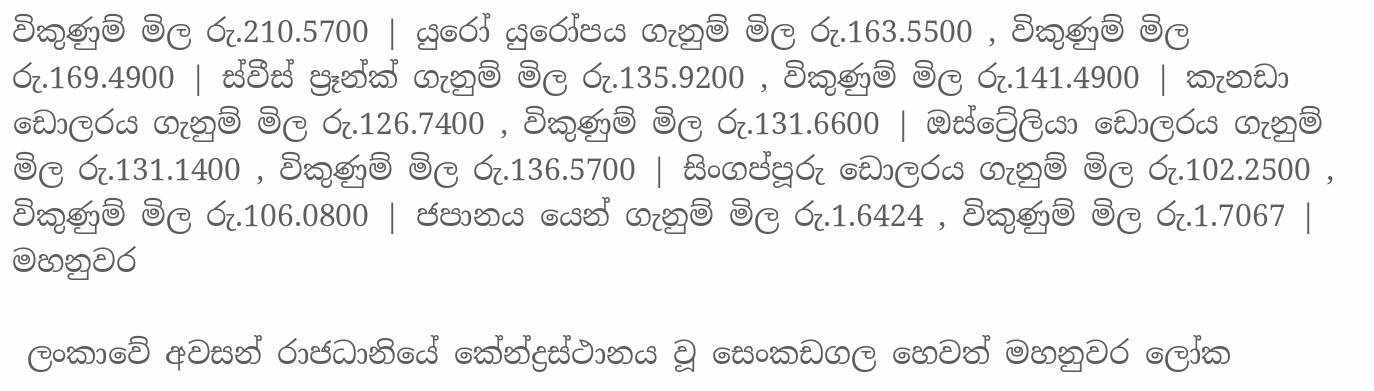විකුණුම් මිල රු.210.5700 | යුරෝ යුරෝපය ගැනුම් මිල රු.163.5500 , විකුණුම් මිල රු.169.4900 | ස්වීස් ප්‍රෑන්ක් ගැනුම් මිල රු.135.9200 , විකුණුම් මිල රු.141.4900 | කැනඩා ඩොලරය ගැනුම් මිල රු.126.7400 , විකුණුම් මිල රු.131.6600 | ඔස්ට්‍රේලියා ඩොලරය ගැනුම් මිල රු.131.1400 , විකුණුම් මිල රු.136.5700 | සිංගප්පූරු ඩොලරය ගැනුම් මිල රු.102.2500 , විකුණුම් මිල රු.106.0800 | ජපානය යෙන් ගැනුම් මිල රු.1.6424 , විකුණුම් මිල රු.1.7067 |
මහනුවර

 ලංකාවේ අවසන් රාජධානියේ කේන්ද්‍රස්ථානය වූ සෙංකඩගල හෙවත් මහනුවර ලෝක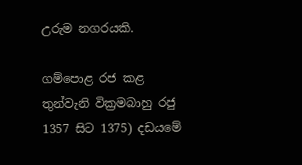උරුම නගරයකි.

ගම්පොළ රජ කළ තුන්වැනි වික්‍රමබාහු රජු 1357 සිට 1375) දඩයමේ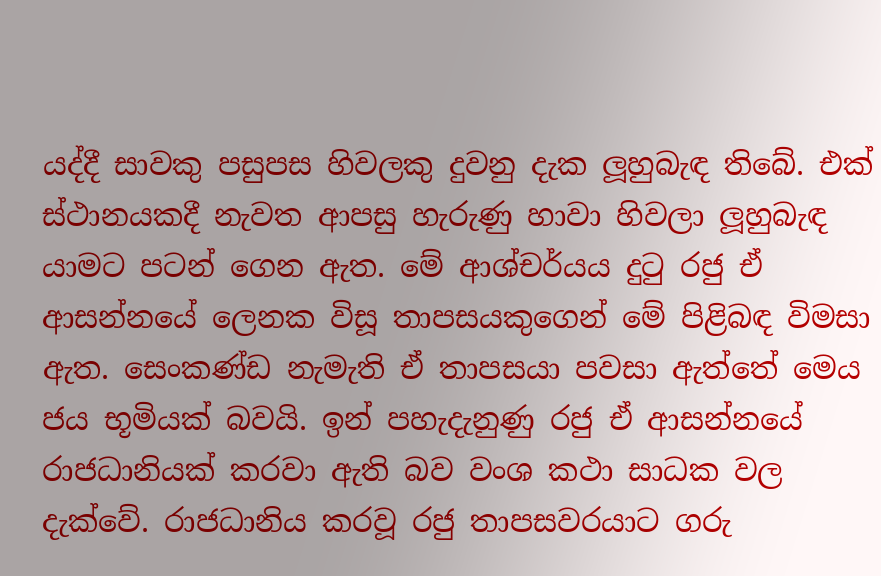යද්දී සාවකු පසුපස හිවලකු දුවනු දැක ලූහුබැඳ තිබේ. එක් ස්ථානයකදී නැවත ආපසු හැරුණු හාවා හිවලා ලූහුබැඳ යාමට පටන් ගෙන ඇත. මේ ආශ්චර්යය දුටු රජු ඒ ආසන්නයේ ලෙනක විසූ තාපසයකුගෙන් මේ පිළිබඳ විමසා ඇත. සෙංකණ්ඩ නැමැති ඒ තාපසයා පවසා ඇත්තේ මෙය ජය භූමියක් බවයි. ඉන් පහැදැනුණු රජු ඒ ආසන්නයේ රාජධානියක් කරවා ඇති බව වංශ කථා සාධක වල දැක්වේ. රාජධානිය කරවූ රජු තාපසවරයාට ගරු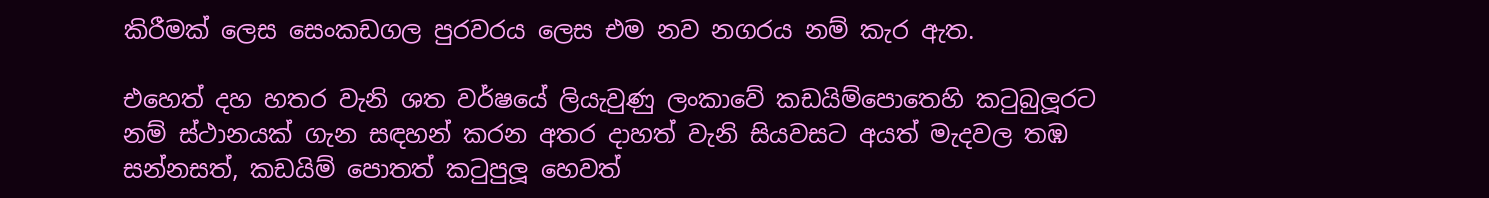කිරීමක් ලෙස සෙංකඩගල පුරවරය ලෙස එම නව නගරය නම් කැර ඇත.

එහෙත් දහ හතර වැනි ශත වර්ෂයේ ලියැවුණු ලංකාවේ කඩයිම්පොතෙහි කටුබුලූරට නම් ස්ථානයක් ගැන සඳහන් කරන අතර දාහත් වැනි සියවසට අයත් මැදවල තඹ සන්නසත්, කඩයිම් පොතත් කටුපුලූ හෙවත්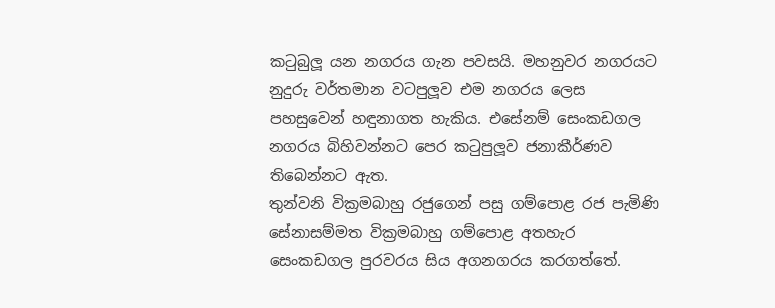කටුබුලූ යන නගරය ගැන පවසයි. මහනුවර නගරයට නුදුරු වර්තමාන වටපුලූව එම නගරය ලෙස පහසුවෙන් හඳුනාගත හැකිය. එසේනම් සෙංකඩගල නගරය බිහිවන්නට පෙර කටුපුලූව ජනාකීර්ණව තිබෙන්නට ඇත.
තුන්වනි වික්‍රමබාහු රජුගෙන් පසු ගම්පොළ රජ පැමිණි සේනාසම්මත වික්‍රමබාහු ගම්පොළ අතහැර සෙංකඩගල පුරවරය සිය අගනගරය කරගත්තේ.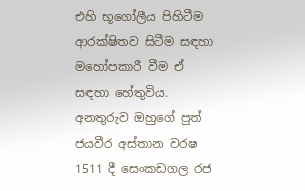එහි භූගෝලීය පිහිටීම ආරක්ෂිතව සිටීම සඳහා මහෝපකාරී වීම ඒ සඳහා හේතුවිය. අනතුරුව ඔහුගේ පුත් ජයවීර අස්තාන වරෂ 1511 දී සෙංකඩගල රජ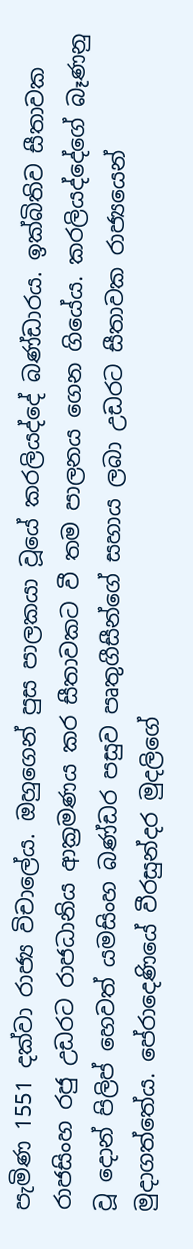පැමිණ 1551 දක්වා රාජ්‍ය විචාලේය. ඔහුගෙන් පුස පාලකයා වූයේ කරලියද්දේ බණ්ඩාරය. ඉක්බිතිව සීතාවක රාජසිංහ රජු උඩරට රාජධානිය ආක්‍රමණය කර සීතාවකට වී තම පාලනය ගෙන ගියේය. කරලියද්දේගේ බෑණනු වූ දොන් පිලිප් හෙවත් යමසිංහ බණ්ඩර පසුව පෘතුගීසීන්ගේ සහාය ලබා උඩරට සීතාවක රාජ්‍යයෙන් මුදාගත්තේය. පේරාදෙණියේ වීරසුන්දර මුදලිගේ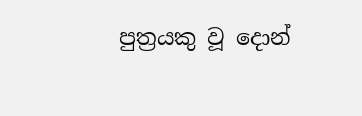පුත්‍රයකු වූ දොන්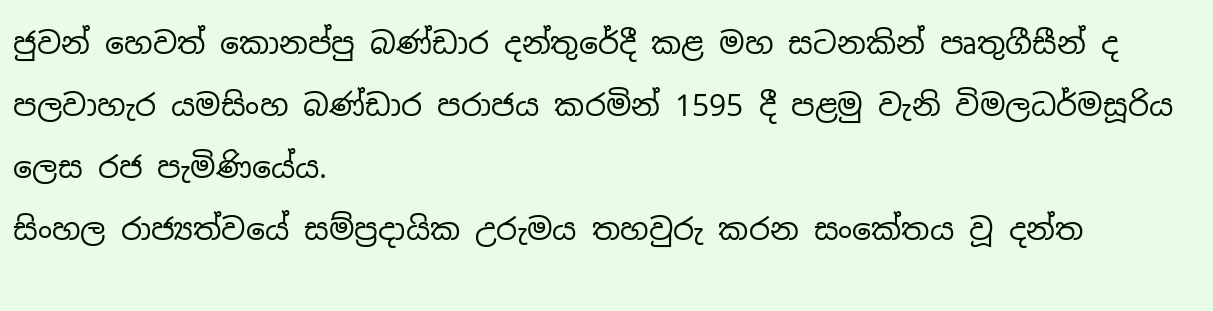ජුවන් හෙවත් කොනප්පු බණ්ඩාර දන්තුරේදී කළ මහ සටනකින් පෘතුගීසීන් ද පලවාහැර යමසිංහ බණ්ඩාර පරාජය කරමින් 1595 දී පළමු වැනි විමලධර්මසූරිය ලෙස රජ පැමිණියේය.
සිංහල රාජ්‍යත්වයේ සම්ප්‍රදායික උරුමය තහවුරු කරන සංකේතය වූ දන්ත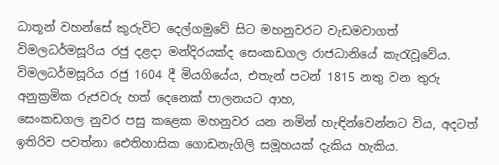ධාතූන් වහන්සේ කුරුවිට දෙල්ගමුවේ සිට මහනුවරට වැඩමවාගත් විමලධර්මසූරිය රජු දළදා මන්දිරයක්ද සෙංකඩගල රාජධානියේ කැරැවූවේය. විමලධර්මසූරිය රජු 1604 දී මියගියේය, එතැන් පටන් 1815 නතු වන තුරු අනුක්‍රමික රුජවරු හත් දෙනෙක් පාලනයට ආහ,
සෙංකඩගල නුවර පසු කළෙක මහනුවර යන නමින් හැඳින්වෙන්නට විය, අදටත් ඉතිරිව පවත්නා ඓතිහාසික ගොඩනැගිලි සමූහයක් දැකිය හැකිය.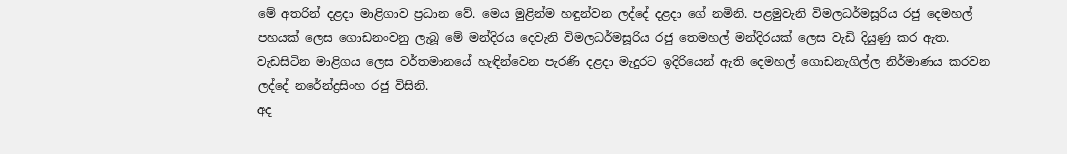මේ අතරින් දළදා මාළිගාව ප්‍රධාන වේ. මෙය මුළින්ම හඳුන්වන ලද්දේ දළදා ගේ නමිනි. පළමුවැනි විමලධර්මසූරිය රජු දෙමහල් පහයක් ලෙස ගොඩනංවනු ලැබූ මේ මන්දිරය දෙවැනි විමලධර්මසූරිය රජු තෙමහල් මන්දිරයක් ලෙස වැඩි දියුණු කර ඇත. වැඩසිටින මාළිගය ලෙස වර්තමානයේ හැඳින්වෙන පැරණි දළදා මැදුරට ඉදිරියෙන් ඇති දෙමහල් ගොඩනැගිල්ල නිර්මාණය කරවන ලද්දේ නරේන්ද්‍රසිංහ රජු විසිනි.
අද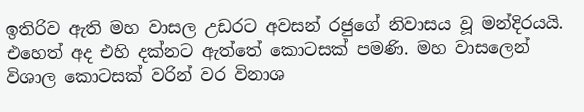ඉතිරිව ඇති මහ වාසල උඩරට අවසන් රජුගේ නිවාසය වූ මන්දිරයයි. එහෙත් අද එහි දක්නට ඇත්තේ කොටසක් පමණි. මහ වාසලෙන් විශාල කොටසක් වරින් වර විනාශ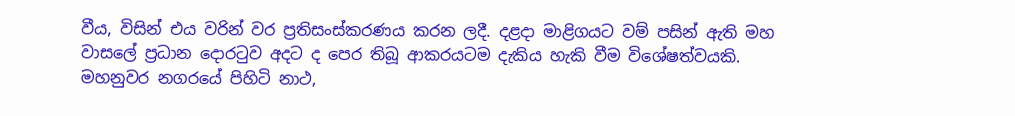වීය, විසින් එය වරින් වර ප්‍රතිසංස්කරණය කරන ලදී. දළදා මාළිගයට වම් පසින් ඇති මහ වාසලේ ප්‍රධාන දොරටුව අදට ද පෙර තිබූ ආකරයටම දැකිය හැකි වීම විශේෂත්වයකි.
මහනුවර නගරයේ පිහිටි නාථ,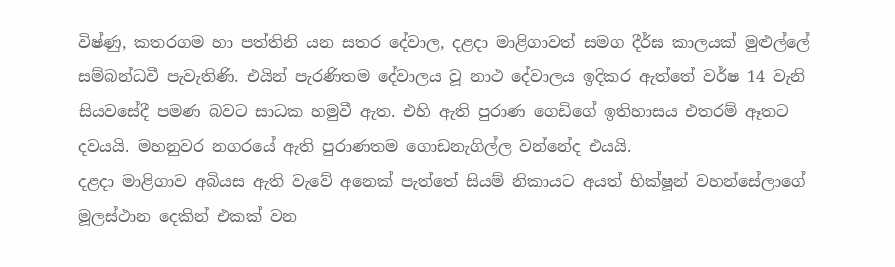විෂ්ණු, කතරගම හා පත්තිනි යන සතර දේවාල, දළදා මාළිගාවත් සමග දීර්ඝ කාලයක් මුළුල්ලේ සම්බන්ධවී පැවැතිණි. එයින් පැරණිතම දේවාලය වූ නාථ දේවාලය ඉදිකර ඇත්තේ වර්ෂ 14 වැනි සියවසේදී පමණ බවට සාධක හමුවී ඇත. එහි ඇති පුරාණ ගෙඩිගේ ඉතිහාසය එතරම් ඈතට දවයයි. මහනුවර නගරයේ ඇති පුරාණතම ගොඩනැගිල්ල වන්නේද එයයි.
දළදා මාළිගාව අබියස ඇති වැවේ අනෙක් පැත්තේ සියම් නිකායට අයත් භික්ෂූන් වහන්සේලාගේ මූලස්ථාන දෙකින් එකක් වන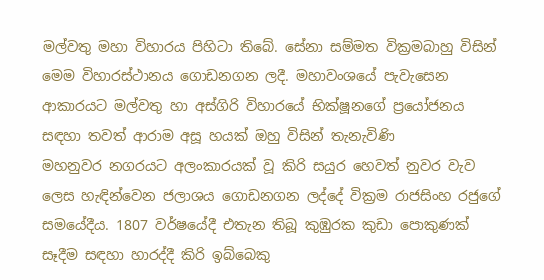මල්වතු මහා විහාරය පිහිටා තිබේ. සේනා සම්මත වික්‍රමබාහු විසින් මෙම විහාරස්ථානය ගොඩනගන ලදී. මහාවංශයේ පැවැසෙන ආකාරයට මල්වතු හා අස්ගිරි විහාරයේ භික්ෂූනගේ ප්‍රයෝජනය සඳහා තවත් ආරාම අසූ හයක් ඔහු විසින් තැනැවිණි
මහනුවර නගරයට අලංකාරයක් වූ කිරි සයුර හෙවත් නුවර වැව ලෙස හැඳින්වෙන ජලාශය ගොඩනගන ලද්දේ වික්‍රම රාජසිංහ රජුගේ සමයේදීය. 1807 වර්ෂයේදී එතැන තිබූ කුඹුරක කුඩා පොකුණක් සෑදීම සඳහා හාරද්දී කිරි ඉබ්බෙකු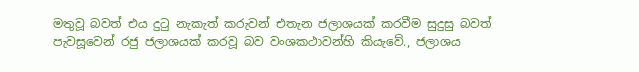මතුවූ බවත් එය දුටු නැකැත් කරුවන් එතැන ජලාශයක් කරවීම සුදුසු බවත් පැවසූවෙන් රජු ජලාශයක් කරවූ බව වංශකථාවන්හි කියැවේ., ජලාශය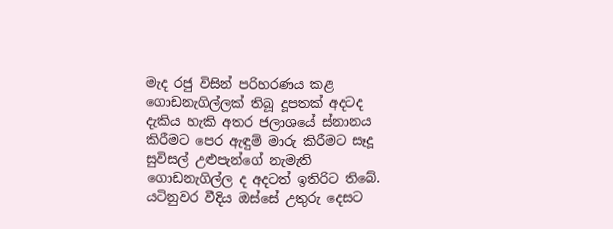මැද රජු විසින් පරිහරණය කළ ගොඩනැගිල්ලක් තිබූ දූපතක් අදටද දැකිය හැකි අතර ජලාශයේ ස්නානය කිරීමට පෙර ඇඳුම් මාරු කිරීමට සෑදූ සුවිසල් උළුපැන්ගේ නැමැති ගොඩනැගිල්ල ද අදටත් ඉතිරිට තිබේ.
යටිනුවර වීදිය ඔස්සේ උතුරු දෙසට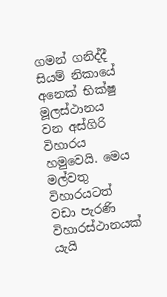ගමන් ගනිද්දී සියම් නිකායේ අනෙක් භික්ෂු මූලස්ථානය වන අස්ගිරි විහාරය හමුවෙයි. මෙය මල්වතු විහාරයටත් වඩා පැරණි විහාරස්ථානයක් යැයි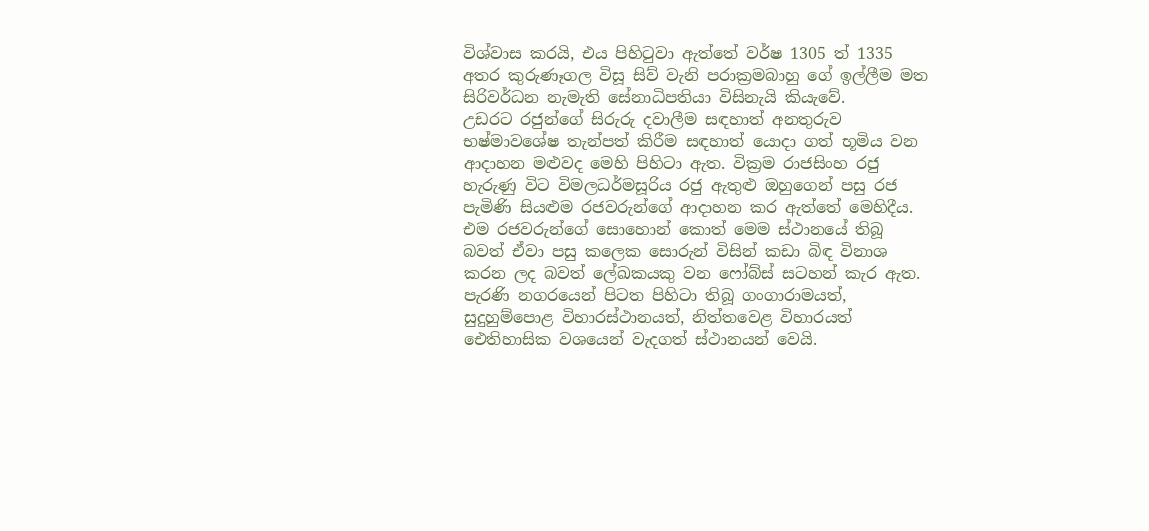විශ්වාස කරයි, එය පිහිටුවා ඇත්තේ වර්ෂ 1305 ත් 1335 අතර කුරුණෑගල විසූ සිව් වැනි පරාක්‍රමබාහු ගේ ඉල්ලීම මත සිරිවර්ධන නැමැති සේනාධිපතියා විසිනැයි කියැවේ.
උඩරට රජුන්ගේ සිරුරු දවාලීම සඳහාත් අනතුරුව භෂ්මාවශේෂ තැන්පත් කිරීම සඳහාත් යොදා ගත් භූමිය වන ආදාහන මළුවද මෙහි පිහිටා ඇත. වික්‍රම රාජසිංහ රජු හැරුණු විට විමලධර්මසූරිය රජු ඇතුළු ඔහුගෙන් පසු රජ පැමිණි සියළුම රජවරුන්ගේ ආදාහන කර ඇත්තේ මෙහිදීය. එම රජවරුන්ගේ සොහොන් කොත් මෙම ස්ථානයේ තිබූ බවත් ඒවා පසු කලෙක සොරුන් විසින් කඩා බිඳ විනාශ කරන ලද බවත් ලේඛකයකු වන ෆෝබ්ස් සටහන් කැර ඇත.
පැරණි නගරයෙන් පිටත පිහිටා තිබූ ගංගාරාමයත්, සුදුහුම්පොළ විහාරස්ථානයත්, නිත්තවෙළ විහාරයත් ඓතිහාසික වශයෙන් වැදගත් ස්ථානයන් වෙයි.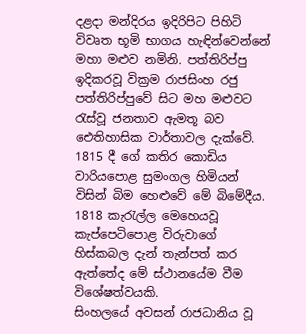දළදා මන්දිරය ඉදිරිපිට පිහිටි විවෘත භූමි භාගය හැඳින්වෙන්නේ මහා මළුව නමිනි. පත්තිරිප්පු ඉදිකරවූ වික්‍රම රාජසිංහ රජු පත්තිරිප්පුවේ සිට මහ මළුවට රැස්වූ ජනතාව ඇමතූ බව ඓතිහාසික වාර්තාවල දැක්වේ. 1815 දී ගේ කතිර කොඩිය වාරියපොළ සුමංගල හිමියන් විසින් බිම හෙළුවේ මේ බිමේදීය. 1818 කැරැල්ල මෙහෙයවූ කැප්පෙටිපොළ විරුවාගේ හිස්කබල දැන් තැන්පත් කර ඇත්තේද මේ ස්ථානයේම වීම විශේෂත්වයකි.
සිංහලයේ අවසන් රාජධානිය වූ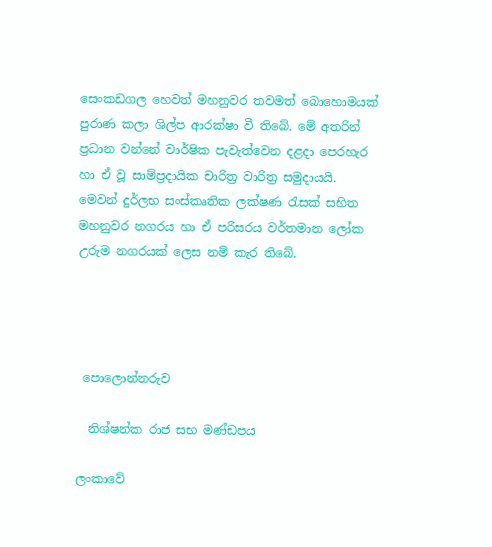සෙංකඩගල හෙවත් මහනුවර තවමත් බොහොමයක් පුරාණ කලා ශිල්ප ආරක්ෂා වී තිබේ. මේ අතරින් ප්‍රධාන වන්නේ වාර්ෂික පැවැත්වෙන දළදා පෙරහැර හා ඒ වූ සාම්ප්‍රදායික චාරිත්‍ර වාරිත්‍ර සමුදායයි. මෙවන් දුර්ලභ සංස්කෘතික ලක්ෂණ රැසක් සහිත මහනුවර නගරය හා ඒ පරිසරය වර්තමාන ලෝක උරුම නගරයක් ලෙස නම් කැර තිබේ.




 පොලොන්නරුව

  නිශ්ෂන්ක රාජ සභ මණ්ඩපය

ලංකාවේ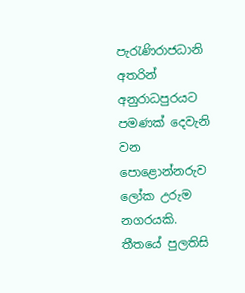පැරැණිරාජධානි අතරින් අනුරාධපුරයට පමණක් දෙවැනි වන පොළොන්නරුව ලෝක උරුම නගරයකි.
තීතයේ පුලතිසි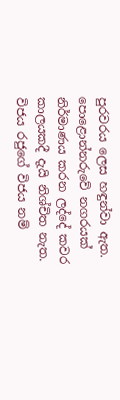පුරවරය ලෙස හඳුන්වා ඇත. පොළොන්නරුවේ නගරයක් නිර්මාණය කරන ලද්දේ කවර කාලයකදී දැයි නිශ්චිත නැත. විජය රජුගේ විජය නම්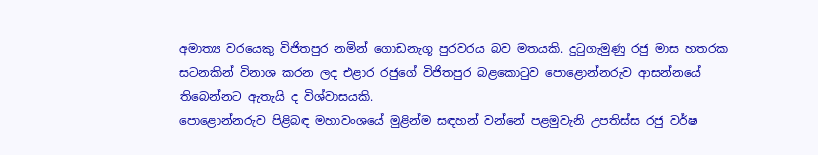අමාත්‍ය වරයෙකු විජිතපුර නමින් ගොඩනැගූ පුරවරය බව මතයකි. දුටුගැමුණු රජු මාස හතරක සටනකින් විනාශ කරන ලද එළාර රජුගේ විජිතපුර බළකොටුව පොළොන්නරුව ආසන්නයේ තිබෙන්නට ඇතැයි ද විශ්වාසයකි.
පොළොන්නරුව පිළිබඳ මහාවංශයේ මුළින්ම සඳහන් වන්නේ පළමුවැනි උපතිස්ස රජු වර්ෂ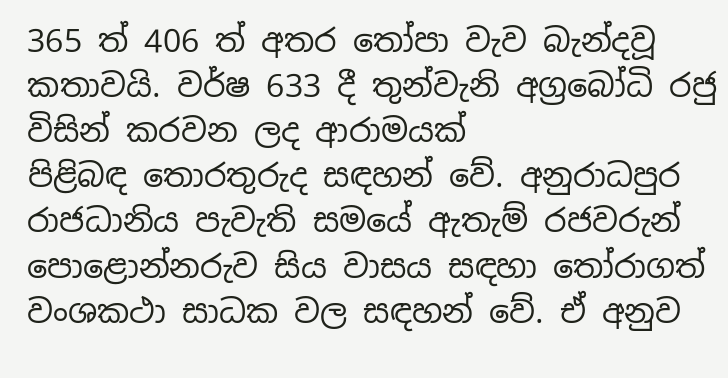365 ත් 406 ත් අතර තෝපා වැව බැන්දවූ කතාවයි. වර්ෂ 633 දී තුන්වැනි අග්‍රබෝධි රජු විසින් කරවන ලද ආරාමයක්
පිළිබඳ තොරතුරුද සඳහන් වේ. අනුරාධපුර රාජධානිය පැවැති සමයේ ඇතැම් රජවරුන් පොළොන්නරුව සිය වාසය සඳහා තෝරාගත් වංශකථා සාධක වල සඳහන් වේ. ඒ අනුව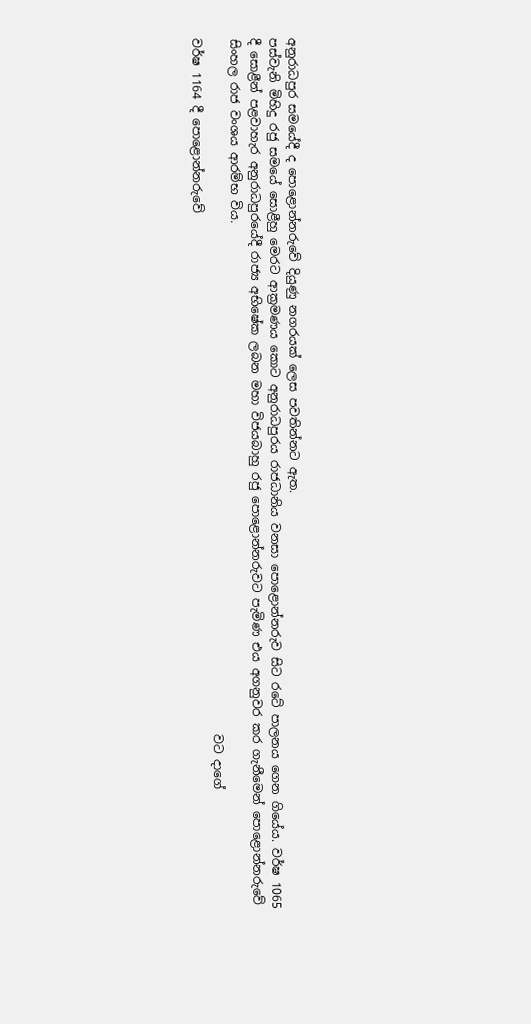අනුරාධපුර සමයේදී ද පොළොන්නරුවේ දියුණු නගරයක් ලෙස පවතින්නට ඇත.
පස්වැනි මිහිදු රජු සමයේ සොළීහු මෙරට ආක්‍රමණය කොට අනුරාධපුරය රාජධානිය වනසා පොළොන්නරුව සිට රටේ පාලනය ගෙන ගියේය. වර්ෂ 1065 දී සොළීන් පළවාහැර අනුරාධපුරයේදී රාජ්‍ය අභිෂේක ලබන මහා විජයබාහු රජු පොළොන්නරුවට පැමිණ එය අගනුවර කර ගැනීමෙන් පොළොන්නරුවේ සිංහල රාජ වංශය ආරම්භ විය.
                                                                                                                    වට දාගේ
වර්ෂ 1164 දී පොළොන්නරුවේ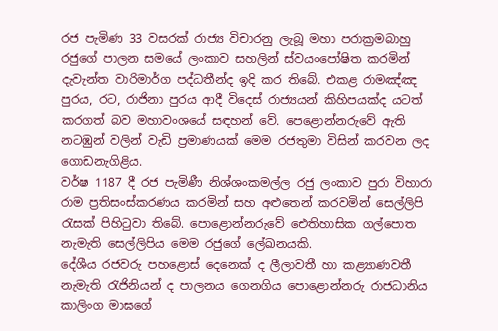රජ පැමිණ 33 වසරක් රාජ්‍ය විචාරනු ලැබූ මහා පරාක්‍රමබාහු රජුගේ පාලන සමයේ ලංකාව සහලින් ස්වයංපෝෂිත කරමින් දැවැන්ත වාරිමාර්ග පද්ධතීන්ද ඉදි කර තිබේ. එකළ රාමඤ්ඤ පුරය, රට, රාජිනා පුරය ආදී විදෙස් රාජ්‍යයන් කිහිපයක්ද යටත් කරගත් බව මහාවංශයේ සඳහන් වේ. පෙළොන්නරුවේ ඇති නටඹුන් වලින් වැඩි ප්‍රමාණයක් මෙම රජතුමා විසින් කරවන ලද ගොඩනැගිළිය.
වර්ෂ 1187 දී රජ පැමිණී නිශ්ශංකමල්ල රජු ලංකාව පුරා විහාරා රාම ප්‍රතිසංස්කරණය කරමින් සහ අළුතෙන් කරවමින් සෙල්ලිපි රැසක් පිහිටුවා තිබේ. පොළොන්නරුවේ ඓතිහාසික ගල්පොත නැමැති සෙල්ලිපිය මෙම රජුගේ ලේඛනයකි.
දේශීය රජවරු පහළොස් දෙනෙක් ද ලීලාවතී හා කළ්‍යාණවතී නැමැති රැජිනියන් ද පාලනය ගෙනගිය පොළොන්නරු රාජධානිය කාලිංග මාඝගේ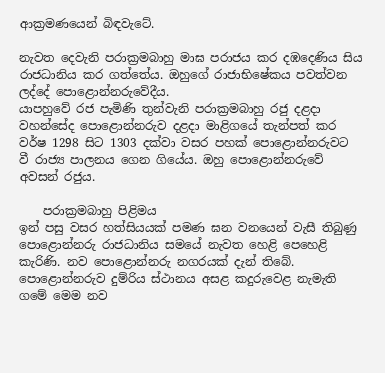ආක්‍රමණයෙන් බිඳවැටේ.

නැවත දෙවැනි පරාක්‍රමබාහු මාඝ පරාජය කර දඹදෙණිය සිය රාජධානිය කර ගත්තේය. ඔහුගේ රාජාභිෂේකය පවත්වන ලද්දේ පොළොන්නරුවේදීය.
යාපහුවේ රජ පැමිණි තුන්වැනි පරාක්‍රමබාහු රජු දළදා වහන්සේද පොළොන්නරුව දළදා මාළිගයේ තැන්පත් කර වර්ෂ 1298 සිට 1303 දක්වා වසර පහක් පොළොන්නරුවට වී රාජ්‍ය පාලනය ගෙන ගියේය. ඔහු පොළොන්නරුවේ අවසන් රජුය.

    පරාක්‍රමබාහු පිළිමය
ඉන් පසු වසර හත්සියයක් පමණ ඝන වනයෙන් වැසී තිබුණු පොළොන්නරු රාජධානිය සමයේ නැවත හෙළි පෙහෙළි කැරිණි. නව පොළොන්නරු නගරයක් දැන් තිබේ. පොළොන්නරුව දුම්රිය ස්ථානය අසළ කදුරුවෙළ නැමැති ගමේ මෙම නව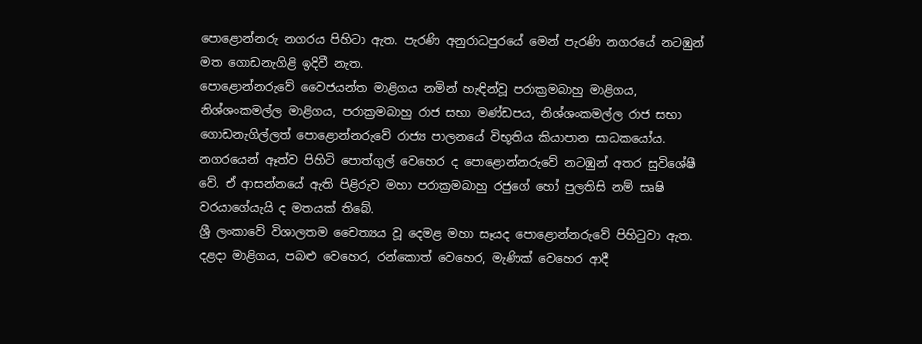පොළොන්නරු නගරය පිහිටා ඇත. පැරණි අනුරාධපුරයේ මෙන් පැරණි නගරයේ නටඹුන් මත ගොඩනැගිළි ඉදිවී නැත.
පොළොන්නරුවේ වෛජයන්ත මාළිගය නමින් හැඳින්වූ පරාක්‍රමබාහු මාළිගය, නිශ්ශංකමල්ල මාළිගය, පරාක්‍රමබාහු රාජ සභා මණ්ඩපය, නිශ්ශංකමල්ල රාජ සභා ගොඩනැගිල්ලත් පොළොන්නරුවේ රාජ්‍ය පාලනයේ විභූතිය කියාපාන සාධකයෝය.
නගරයෙන් ඈත්ව පිහිටි පොත්ගුල් වෙහෙර ද පොළොන්නරුවේ නටඹුන් අතර සුවිශේෂී වේ. ඒ ආසන්නයේ ඇති පිළිරුව මහා පරාක්‍රමබාහු රජුගේ හෝ පුලතිසි නම් සෘෂි වරයාගේයැයි ද මතයක් තිබේ.
ශ්‍රී ලංකාවේ විශාලතම චෛත්‍යය වූ දෙමළ මහා සෑයද පොළොන්නරුවේ පිහිටුවා ඇත. දළදා මාළිගය, පබළු වෙහෙර, රන්කොත් වෙහෙර, මැණික් වෙහෙර ආදී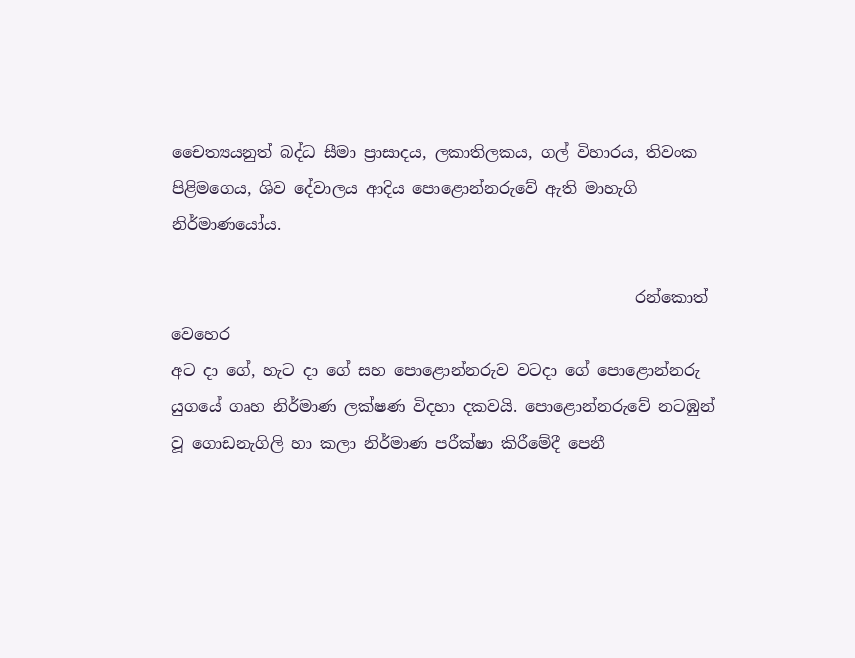චෛත්‍යයනුත් බද්ධ සීමා ප්‍රාසාදය, ලකාතිලකය, ගල් විහාරය, තිවංක පිළිමගෙය, ශිව දේවාලය ආදිය පොළොන්නරුවේ ඇති මාහැගි නිර්මාණයෝය.

                                                          රන්කොත් වෙහෙර
අට දා ගේ, හැට දා ගේ සහ පොළොන්නරුව වටදා ගේ පොළොන්නරු යුගයේ ගෘහ නිර්මාණ ලක්ෂණ විදහා දකවයි. පොළොන්නරුවේ නටඹුන් වූ ගොඩනැගිලි හා කලා නිර්මාණ පරීක්ෂා කිරීමේදී පෙනී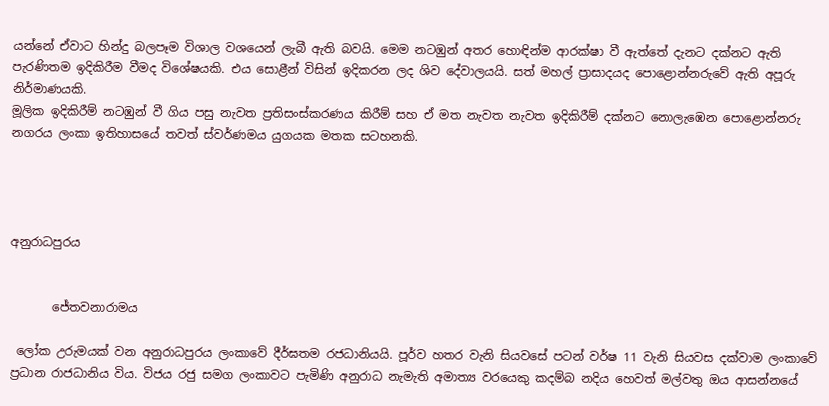යන්නේ ඒවාට හින්දු බලපෑම විශාල වශයෙන් ලැබී ඇති බවයි. මෙම නටඹුන් අතර හොඳින්ම ආරක්ෂා වී ඇත්තේ දැනට දක්නට ඇති පැරණිතම ඉදිකිරීම වීමද විශේෂයකි. එය සොළීන් විසින් ඉදිකරන ලද ශිව දේවාලයයි. සත් මහල් ප්‍රාසාදයද පොළොන්නරුවේ ඇති අපූරු නිර්මාණයකි.
මූලික ඉදිකිරීම් නටඹුන් වී ගිය පසු නැවත ප්‍රතිසංස්කරණය කිරීම් සහ ඒ මත නැවත නැවත ඉදිකිරීම් දක්නට නොලැඹෙන පොළොන්නරු නගරය ලංකා ඉතිහාසයේ තවත් ස්වර්ණමය යුගයක මතක සටහනකි.




අනුරාධපුරය


       ජේතවනාරාමය

 ලෝක උරුමයක් වන අනුරාධපුරය ලංකාවේ දීර්ඝතම රජධානියයි. පූර්ව හතර වැනි සියවසේ පටන් වර්ෂ 11 වැනි සියවස දක්වාම ලංකාවේ ප්‍රධාන රාජධානිය විය. විජය රජු සමග ලංකාවට පැමිණි අනුරාධ නැමැති අමාත්‍ය වරයෙකු කදම්බ නදිය හෙවත් මල්වතු ඔය ආසන්නයේ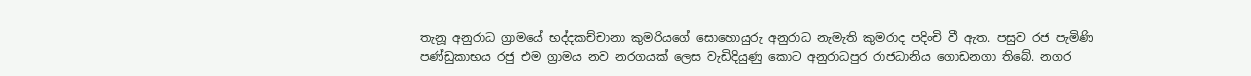තැනූ අනුරාධ ග්‍රාමයේ භද්දකච්චානා කුමරියගේ සොහොයුරු අනුරාධ නැමැති කුමරාද පදිංචි වී ඇත. පසුව රජ පැමිණි පණ්ඩුකාභය රජු එම ග්‍රාමය නව නරගයක් ලෙස වැඩිදියුණු කොට අනුරාධපුර රාජධානිය ගොඩනගා තිබේ. නගර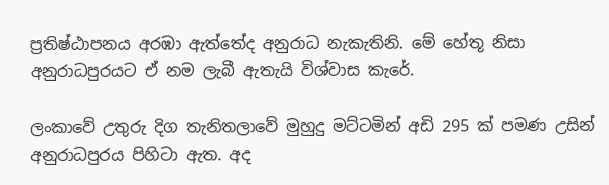ප්‍රතිෂ්ඨාපනය අරඹා ඇත්තේද අනුරාධ නැකැතිනි. මේ හේතූ නිසා අනුරාධපුරයට ඒ නම ලැබී ඇතැයි විශ්වාස කැරේ.

ලංකාවේ උතුරු දිග තැනිතලාවේ මුහුදු මට්ටමින් අඩි 295 ක් පමණ උසින් අනුරාධපුරය පිහිටා ඇත. අද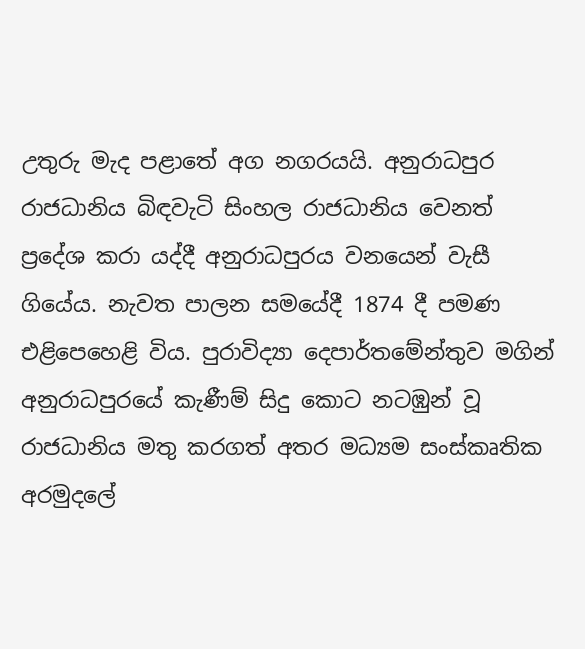උතුරු මැද පළාතේ අග නගරයයි. අනුරාධපුර රාජධානිය බිඳවැටි සිංහල රාජධානිය වෙනත් ප්‍රදේශ කරා යද්දී අනුරාධපුරය වනයෙන් වැසී ගියේය. නැවත පාලන සමයේදී 1874 දී පමණ එළිපෙහෙළි විය. පුරාවිද්‍යා දෙපාර්තමේන්තුව මගින් අනුරාධපුරයේ කැණීම් සිදු කොට නටඹුන් වූ රාජධානිය මතු කරගත් අතර මධ්‍යම සංස්කෘතික අරමුදලේ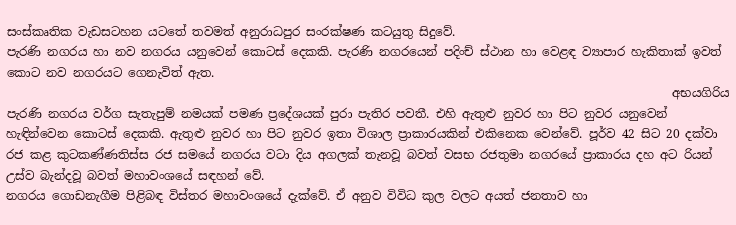සංස්කෘතික වැඩසටහන යටතේ තවමත් අනුරාධපුර සංරක්ෂණ කටයුතු සිදුවේ.
පැරණි නගරය හා නව නගරය යනුවෙන් කොටස් දෙකකි. පැරණි නගරයෙන් පදිංච් ස්ථාන හා වෙළඳ ව්‍යාපාර හැකිතාක් ඉවත් කොට නව නගරයට ගෙනැවිත් ඇත.
                                                                                                               අභයගිරිය
පැරණි නගරය වර්ග සැතැපුම් නමයක් පමණ ප්‍රදේශයක් පුරා පැතිර පවතී. එහි ඇතුළු නුවර හා පිට නුවර යනුවෙන් හැඳින්වෙන කොටස් දෙකකි. ඇතුළු නුවර හා පිට නුවර ඉතා විශාල ප්‍රාකාරයකින් එකිනෙක වෙන්වේ. පූර්ව 42 සිට 20 දක්වා රජ කළ කුටකණ්ණතිස්ස රජ සමයේ නගරය වටා දිය අගලක් තැනවූ බවත් වසභ රජතුමා නගරයේ ප්‍රාකාරය දහ අට රියන් උස්ව බැන්දවූ බවත් මහාවංශයේ සඳහන් වේ.
නගරය ගොඩනැගීම පිළිබඳ විස්තර මහාවංශයේ දැක්වේ. ඒ අනුව විවිධ කුල වලට අයත් ජනතාව හා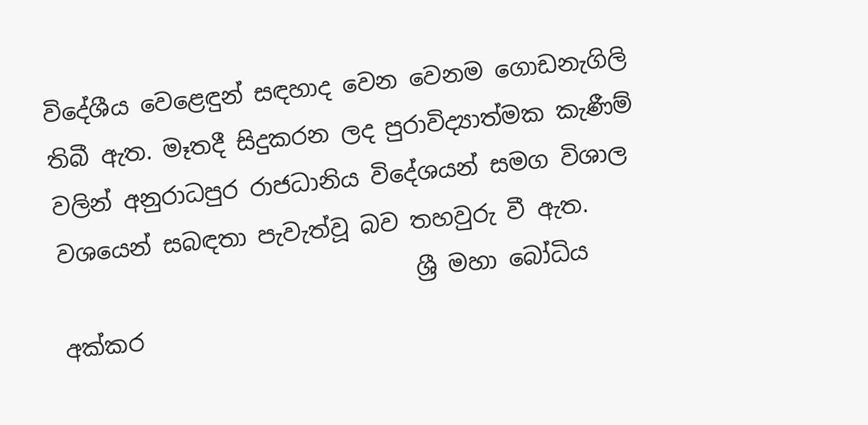විදේශීය වෙළෙඳුන් සඳහාද වෙන වෙනම ගොඩනැගිලි තිබී ඇත. මෑතදී සිදුකරන ලද පුරාවිද්‍යාත්මක කැණීම් වලින් අනුරාධපුර රාජධානිය විදේශයන් සමග විශාල වශයෙන් සබඳතා පැවැත්වූ බව තහවුරු වී ඇත.
                               ශ්‍රී මහා බෝධිය
අක්කර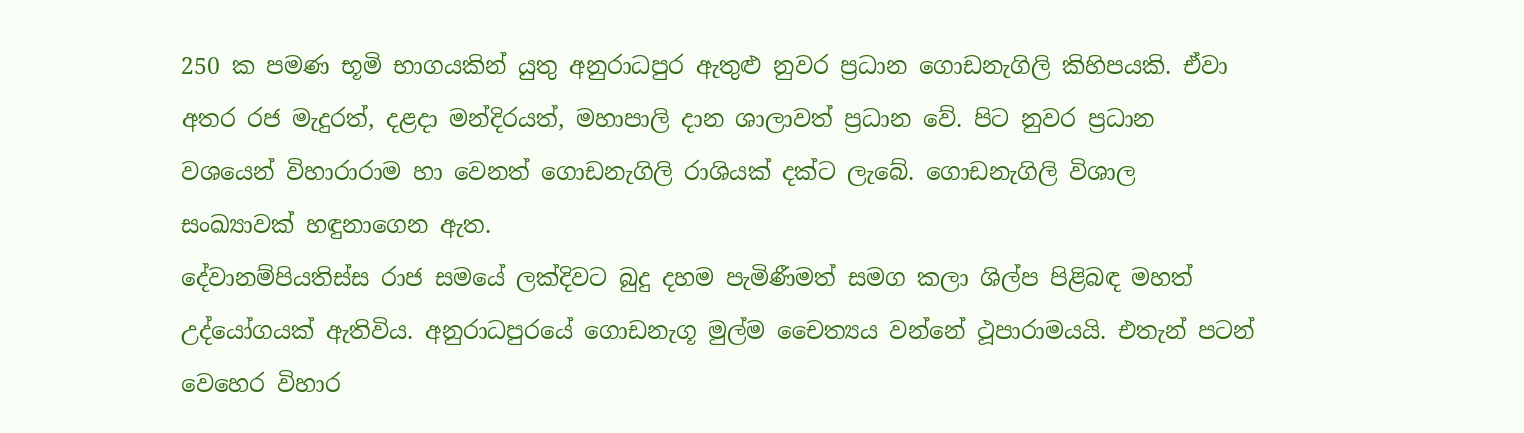250 ක පමණ භූමි භාගයකින් යුතු අනුරාධපුර ඇතුළු නුවර ප්‍රධාන ගොඩනැගිලි කිහිපයකි. ඒවා අතර රජ මැදුරත්, දළදා මන්දිරයත්, මහාපාලි දාන ශාලාවත් ප්‍රධාන වේ. පිට නුවර ප්‍රධාන වශයෙන් විහාරා‍රාම හා වෙනත් ගොඩනැගිලි රාශියක් දක්ට ලැබේ. ගොඩනැගිලි විශාල සංඛ්‍යාවක් හඳුනාගෙන ඇත.
දේවානම්පියතිස්ස රාජ සමයේ ලක්දිවට බුදු දහම පැමිණීමත් සමග කලා ශිල්ප පිළිබඳ මහත් උද්යෝගයක් ඇතිවිය. අනුරාධපුරයේ ගොඩනැගූ මුල්ම චෛත්‍යය වන්නේ ථූපාරාමයයි. එතැන් පටන් වෙහෙර විහාර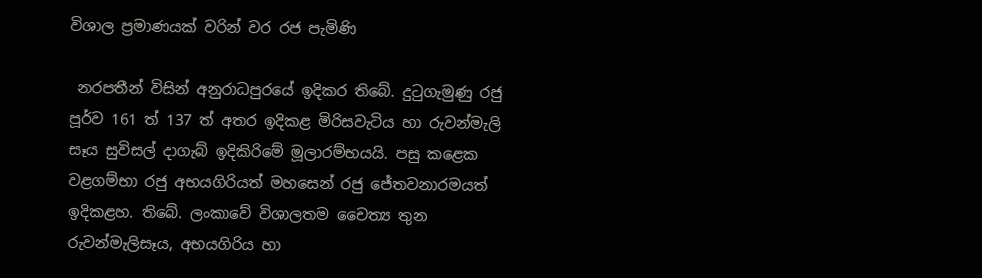විශාල ප්‍රමාණයක් වරින් වර රජ පැමිණි

 නරපතීන් විසින් අනුරාධපුරයේ ඉදිකර තිබේ. දුටුගැමුණු රජු පූර්ව 161 ත් 137 ත් අතර ඉදිකළ මිරිසවැටිය හා රුවන්මැලි සෑය සුවිසල් දාගැබ් ඉදිකිරිමේ මූලාරම්භයයි. පසු කළෙක වළගම්භා රජු අභයගිරියත් මහසෙන් රජු ජේතවනාරමයත් ඉදිකළහ. තිබේ. ලංකාවේ විශාලතම චෛත්‍ය තුන රුවන්මැලිසෑය, අභයගිරිය හා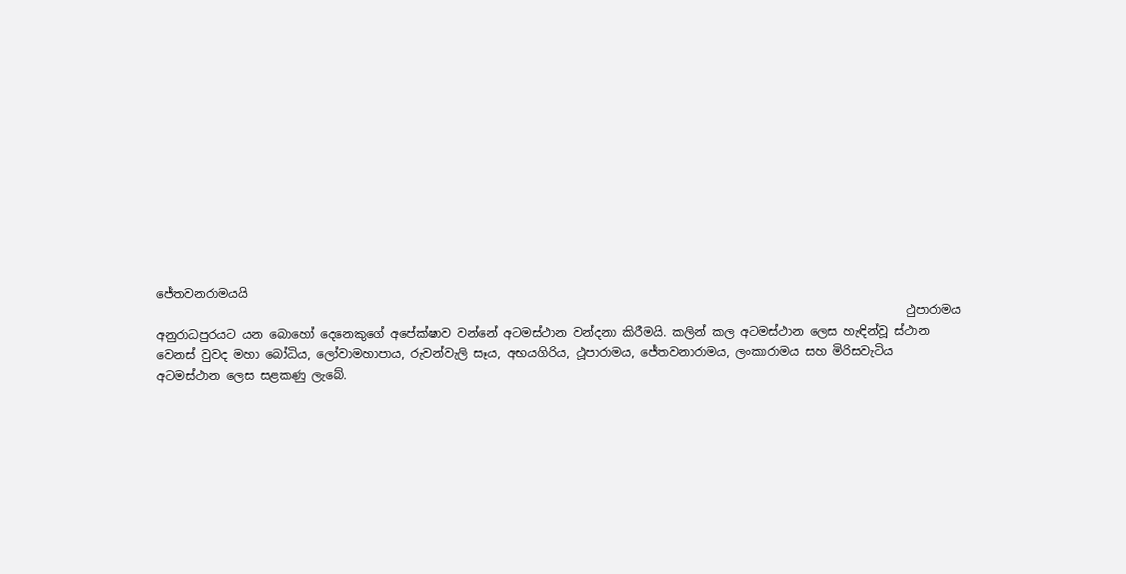ජේතවනරාමයයි
                                                                                                                             ථුපාරාමය
අනුරාධපුරයට යන බොහෝ දෙනෙකුගේ අපේක්ෂාව වන්නේ අටමස්ථාන වන්දනා කිරීමයි. කලින් කල අටමස්ථාන ලෙස හැඳින්වූ ස්ථාන වෙනස් වුවද මහා බෝධිය, ලෝවාමහාපාය, රුවන්වැලි සෑය, අභයගිරිය, ථූපාරාමය, ජේතවනාරාමය, ලංකාරාමය සහ මිරිසවැටිය අටමස්ථාන ලෙස සළකණු ලැබේ.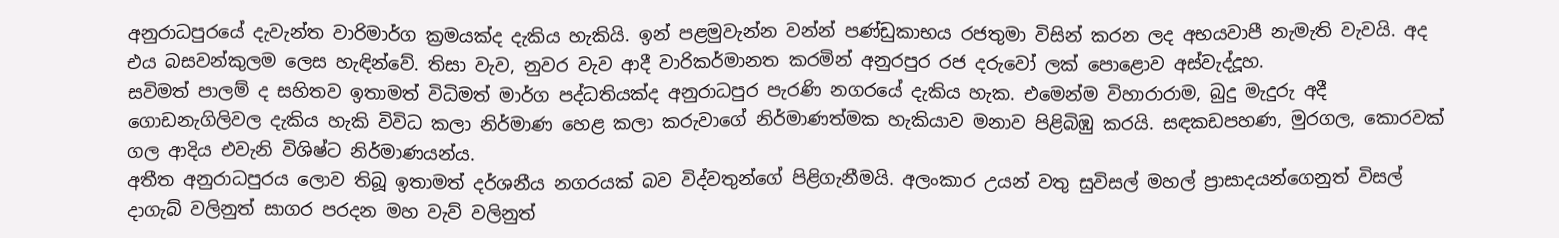අනුරාධපුරයේ දැවැන්ත වාරිමාර්ග ක්‍රමයක්ද දැකිය හැකියි. ඉන් පළමුවැන්න වන්න් පණ්ඩුකාභය රජතුමා විසින් කරන ලද අභයවාපී නැමැති වැවයි. අද එය බසවන්කුලම ලෙස හැඳින්වේ. තිසා වැව, නුවර වැව ආදී වාරිකර්මානත කරමින් අනුරපුර රජ දරුවෝ ලක් පොළොව අස්වැද්‍දූහ.
සවිමත් පාලම් ද සහිතව ඉතාමත් විධිමත් මාර්ග පද්ධතියක්ද අනුරාධපුර පැරණි නගරයේ දැකිය හැක. එමෙන්ම විහාරාරාම, බුදු මැදුරු අදී ගොඩනැගිලිවල දැකිය හැකි විවිධ කලා නිර්මාණ හෙළ කලා කරුවාගේ නිර්මාණත්මක හැකියාව මනාව පිළිබිඹු කරයි. සඳකඩපහණ, මුරගල, කොරවක් ගල ආදිය එවැනි විශිෂ්ට නිර්මාණයන්ය.
අතීත අනුරාධපුරය ලොව තිබූ ඉතාමත් දර්ශනීය නගරයක් බව විද්වතුන්ගේ පිළිගැනීමයි. අලංකාර උයන් වතු සුවිසල් මහල් ප්‍රාසාදයන්ගෙනුත් විසල් දාගැබ් වලිනුත් සාගර පරදන මහ වැව් වලිනුත්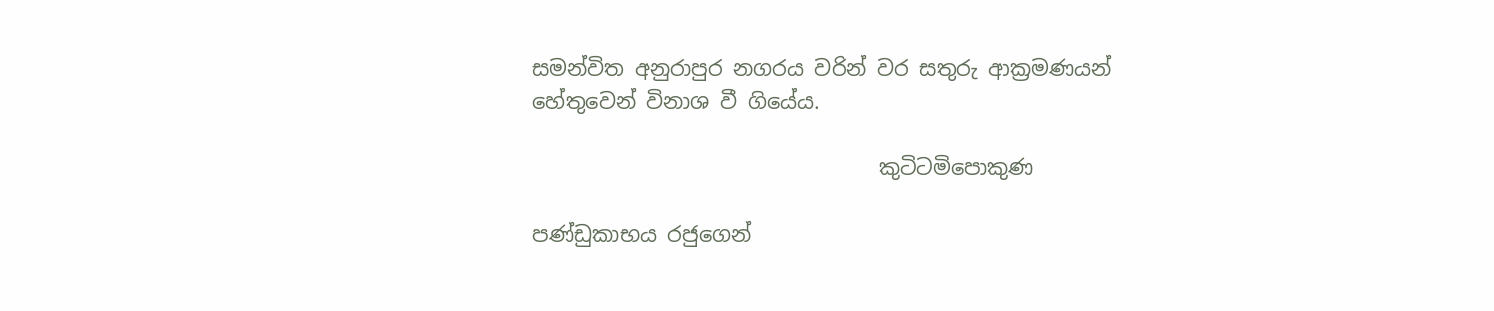සමන්විත අනුරාපුර නගරය වරින් වර සතුරු ආක්‍රමණයන් හේතුවෙන් විනාශ වී ගියේය.

                                 කුටිටමිපොකුණ

පණ්ඩුකාභය රජුගෙන්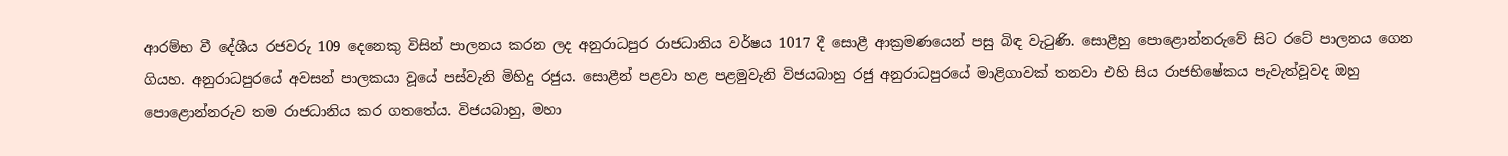ආරම්භ වී දේශීය රජවරු 109 දෙනෙකු විසින් පාලනය කරන ලද අනුරාධපුර රාජධානිය වර්ෂය 1017 දී සොළී ආක්‍රමණයෙන් පසු බිඳ වැටුණි. සොළීහු පොළොන්නරුවේ සිට රටේ පාලනය ගෙන ගියහ. අනුරාධපුරයේ අවසන් පාලකයා වූයේ පස්වැනි මිහිදු රජුය. සොළීන් පළවා හළ පළමුවැනි විජයබාහු රජු අනුරාධපුරයේ මාළිගාවක් තනවා එහි සිය රාජභිෂේකය පැවැත්වූවද ඔහු පොළොන්නරුව තම රාජධානිය කර ගතතේය. විජයබාහු, මහා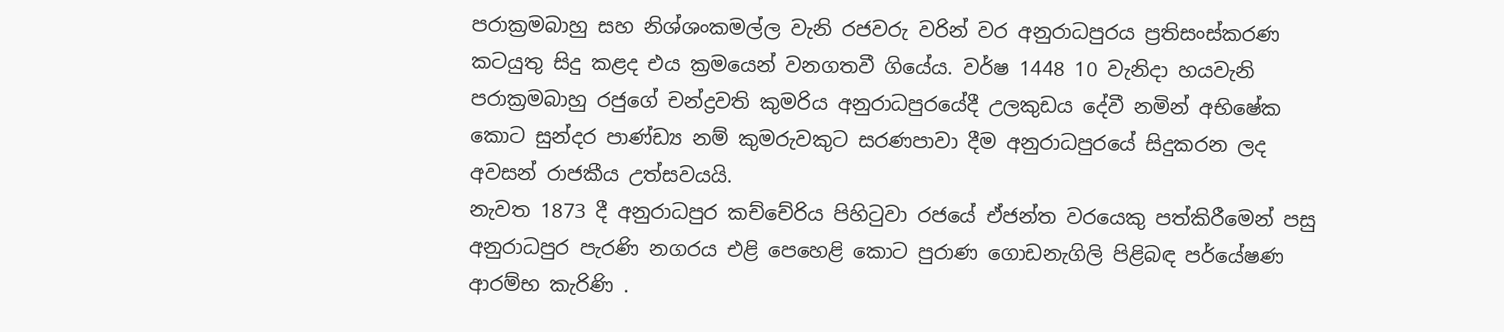පරාක්‍රමබාහු සහ නිශ්ශංකමල්ල වැනි රජවරු වරින් වර අනුරාධපුරය ප්‍රතිසංස්කරණ කටයුතු සිදු කළද එය ක්‍රමයෙන් වනගතවී ගියේය. වර්ෂ 1448 10 වැනිදා හයවැනි පරාක්‍රමබාහු රජුගේ චන්ද්‍රවති කුමරිය අනුරාධපුරයේදී උලකුඩය දේවී නමින් අභිෂේක කොට සුන්දර පාණ්ඩ්‍ය නම් කුමරුවකුට සරණපාවා දීම අනුරාධපුරයේ සිදුකරන ලද අවසන් රාජකීය උත්සවයයි.
නැවත 1873 දී අනුරාධපුර කච්චේරිය පිහිටුවා රජයේ ඒජන්ත වරයෙකු පත්කිරීමෙන් පසු අනුරාධපුර පැරණි නගරය එළි පෙහෙළි කොට පුරාණ ගොඩනැගිලි පිළිබඳ පර්යේෂණ ආරම්භ කැරිණි .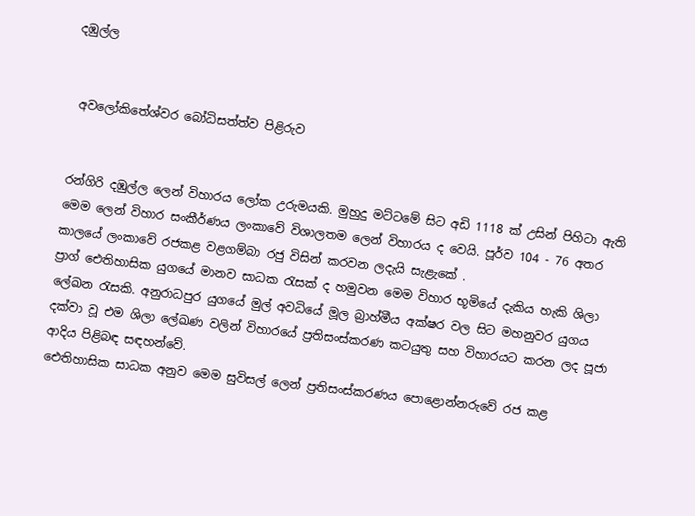දඹුල්ල


 අවලෝකිතේශ්වර බෝධිසත්ත්ව පිළිරුව


රන්ගිරි දඹුල්ල ලෙන් විහාරය ලෝක උරුමයකි. මුහුදු මට්ටමේ සිට අඩි 1118 ක් උසින් පිහිටා ඇති මෙම ලෙන් විහාර සංකීර්ණය ලංකාවේ විශාලතම ලෙන් විහාරය ද වෙයි. පූර්ව 104 - 76 අතර කාලයේ ලංකාවේ රජකළ වළගම්බා රජු විසින් කරවන ලදැයි සැළැකේ .
ප්‍රාග් ඓතිහාසික යුගයේ මානව සාධක රැසක් ද හමුවන මෙම විහාර භූමියේ දැකිය හැකි ශිලා ලේඛන රැසකි. අනුරාධපුර යුගයේ මුල් අවධියේ මූල බ්‍රාහ්මීය අක්ෂර වල සිට මහනුවර යුගය දක්වා වූ එම ශිලා ලේඛණ වලින් විහාරයේ ප්‍රතිසංස්කරණ කටයුතු සහ විහාරයට කරන ලද පූජා ආදිය පිළිබඳ සඳහන්වේ.
ඓතිහාසික සාධක අනුව මෙම සුවිසල් ලෙන් ප්‍රතිසංස්කරණය පොළොන්නරුවේ රජ කළ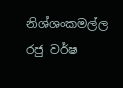නිශ්ශංකමල්ල රජු වර්ෂ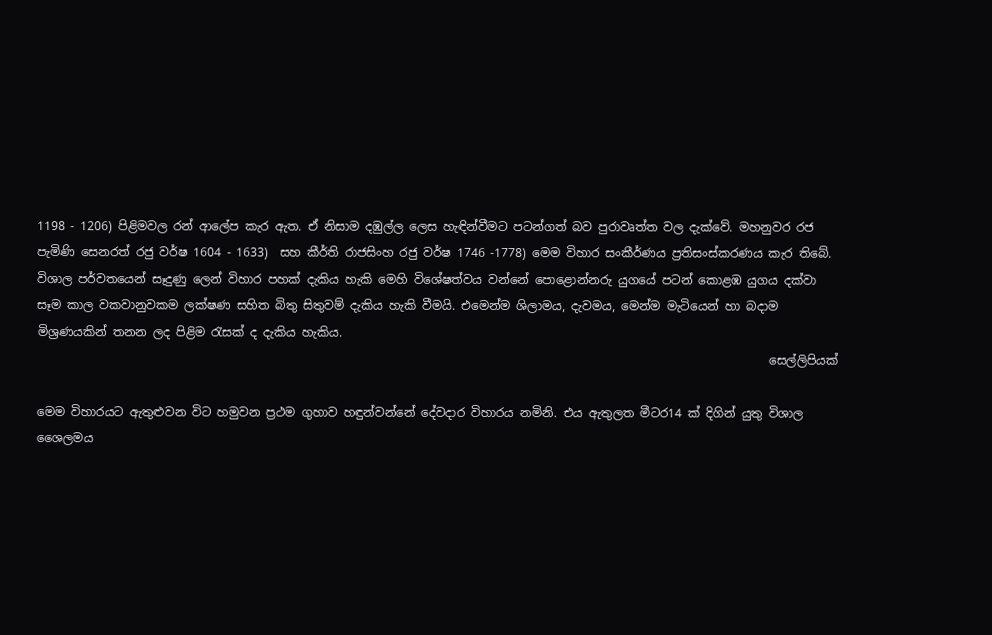1198 - 1206) පිළිමවල රන් ආලේප කැර ඇත. ඒ නිසාම දඹුල්ල ලෙස හැඳින්වීමට පටන්ගත් බව පුරාවෘත්ත වල දැක්වේ. මහනුවර රජ පැමිණි සෙනරත් රජු වර්ෂ 1604 - 1633)  සහ කීර්ති රාජසිංහ රජු වර්ෂ 1746 -1778) මෙම විහාර සංකීර්ණය ප්‍රතිසංස්කරණය කැර තිබේ.
විශාල පර්වතයෙන් සෑදුණු ලෙන් විහාර පහක් දැකිය හැකි මෙහි විශේෂත්වය වන්නේ පොළොන්නරු යුගයේ පටන් කොළඹ යුගය දක්වා සෑම කාල වකවානුවකම ලක්ෂණ සහිත බිතු සිතුවම් දැකිය හැකි වීමයි. එමෙන්ම ශිලාමය, දැවමය, මෙන්ම මැටියෙන් හා බදාම මිශ්‍රණයකින් තනන ලද පිළිම රැසක් ද දැකිය හැකිය.
                                                                                                                          සෙල්ලිපියක්

මෙම විහාරයට ඇතුළුවන විට හමුවන ප්‍රථම ගුහාව හඳුන්වන්නේ දේවදාර විහාරය නමිනි. එය ඇතුලත මීටර14 ක් දිගින් යුතු විශාල ශෛලමය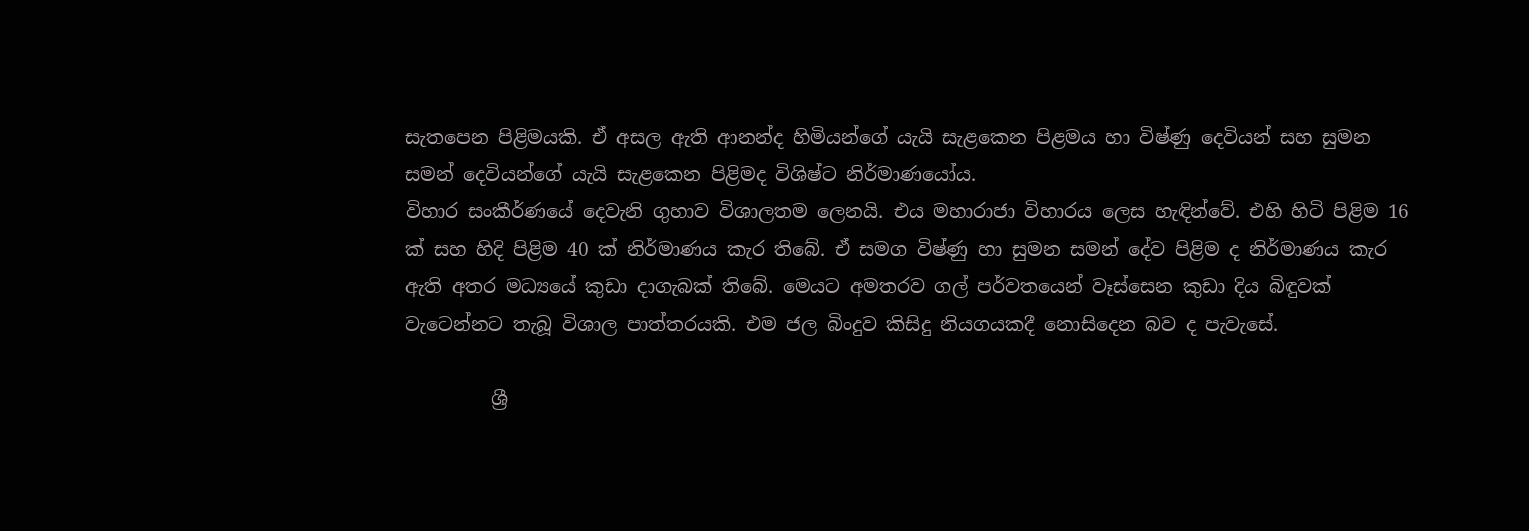සැතපෙන පිළිමයකි. ඒ අසල ඇති ආනන්ද හිමියන්ගේ යැයි සැළකෙන පිළමය හා විෂ්ණු දෙවියන් සහ සුමන සමන් දෙවියන්ගේ යැයි සැළකෙන පිළිමද විශිෂ්ට නිර්මාණයෝය.
විහාර සංකීර්ණයේ දෙවැනි ගුහාව විශාලතම ලෙනයි. එය මහාරාජා විහාරය ලෙස හැඳින්වේ. එහි හිටි පිළිම 16 ක් සහ හිදි පිළිම 40 ක් නිර්මාණය කැර තිබේ. ඒ සමග විෂ්ණු හා සුමන සමන් දේව පිළිම ද නිර්මාණය කැර ඇති අතර මධ්‍යයේ කුඩා දාගැබක් තිබේ. මෙයට අමතරව ගල් පර්වතයෙන් වෑස්සෙන කුඩා දිය බිඳුවක් වැටෙන්නට තැබූ විශාල පාත්තරයකි. එම ජල බිංදුව කිසිදු නියගයකදී නොසිදෙන බව ද පැවැසේ.

         ශ්‍රී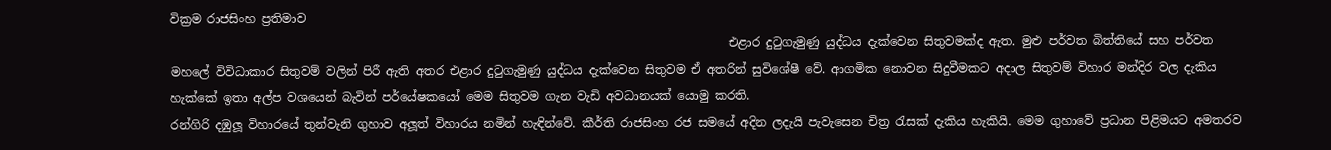වික්‍රම රාජසිංහ ප්‍රතිමාව
                                                                                             එළාර දුටුගැමුණු යුද්ධය දැක්වෙන සිතුවමක්ද ඇත. මුළු පර්වත බිත්තියේ සහ පර්වත මහලේ විවිධාකාර සිතුවම් වලින් පිරී ඇති අතර එළාර දුටුගැමුණු යුද්ධය දැක්වෙන සිතුවම ඒ අතරින් සුවිශේෂී වේ. ආගමික නොවන සිදුවීමකට අදාල සිතුවම් විහාර මන්දිර වල දැකිය හැක්කේ ඉතා අල්ප වශයෙන් බැවින් පර්යේෂකයෝ මෙම සිතුවම ගැන වැඩි අවධානයක් යොමු කරති.
රන්ගිරි දඹුලූ විහාරයේ තුන්වැනි ගුහාව අලූත් විහාරය නමින් හැඳින්වේ. කීර්ති රාජසිංහ රජ සමයේ අදින ලදැයි පැවැසෙන චිත්‍ර රැසක් දැකිය හැකියි. මෙම ගුහාවේ ප්‍රධාන පිළිමයට අමතරව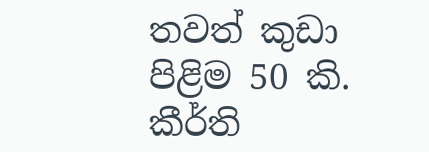තවත් කුඩා පිළිම 50 කි. කීර්ති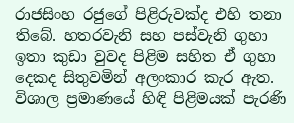රාජසිංහ රජුගේ පිළිරුවක්ද එහි තනා තිබේ. හතරවැනි සහ පස්වැනි ගුහා ඉතා කුඩා වුවද පිළිම සහිත ඒ ගුහා දෙකද සිතුවමින් අලංකාර කැර ඇත.
විශාල ප්‍රමාණයේ හිඳි පිළිමයක් පැරණි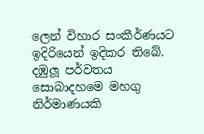ලෙන් විහාර සංකීර්ණයට ඉදිරියෙන් ඉදිකර තිබේ.
දඹුලූ පර්වතය සොබාදහමෙ මහගු නිර්මාණයකි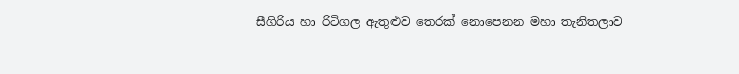සීගිරිය හා රිටිගල ඇතුළුව තෙරක් නොපෙනන මහා තැනිතලාව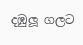දඹුලූ ගලට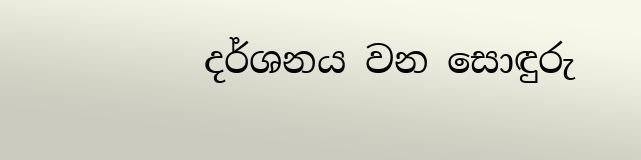දර්ශනය වන සොඳුරු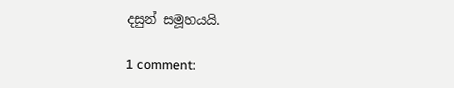දසුන් සමූහයයි.

1 comment: